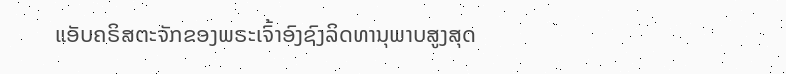ແອັບຄຣິສຕະຈັກຂອງພຣະເຈົ້າອົງຊົງລິດທານຸພາບສູງສຸດ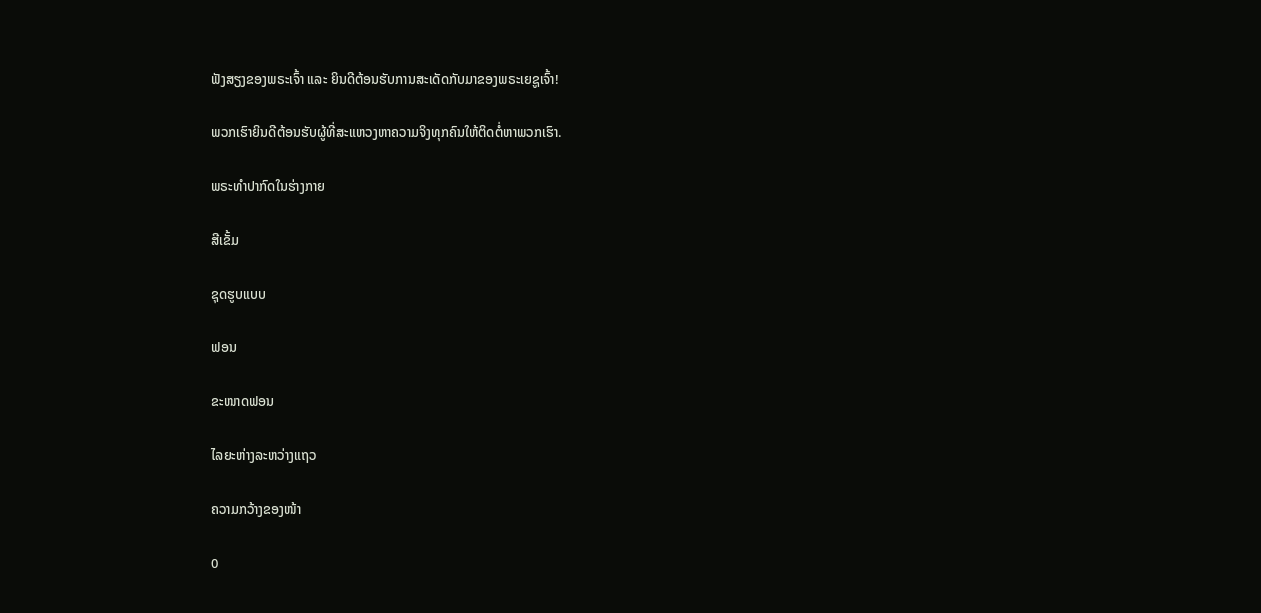ຟັງສຽງຂອງພຣະເຈົ້າ ແລະ ຍິນດີຕ້ອນຮັບການສະເດັດກັບມາຂອງພຣະເຍຊູເຈົ້າ!

ພວກເຮົາຍິນດີຕ້ອນຮັບຜູ້ທີ່ສະແຫວງຫາຄວາມຈິງທຸກຄົນໃຫ້ຕິດຕໍ່ຫາພວກເຮົາ.

ພຣະທໍາປາກົດໃນຮ່າງກາຍ

ສີເຂັ້ມ

ຊຸດຮູບແບບ

ຟອນ

ຂະໜາດຟອນ

ໄລຍະຫ່າງລະຫວ່າງແຖວ

ຄວາມກວ້າງຂອງໜ້າ

0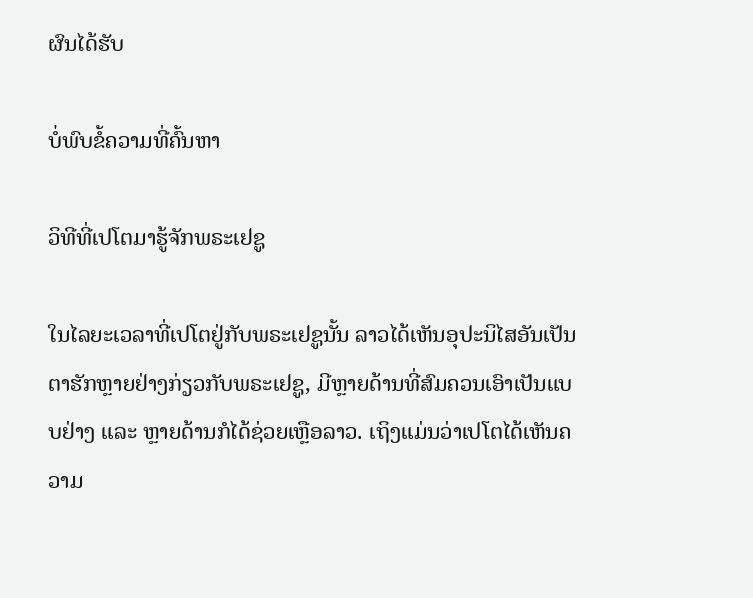ຜົນໄດ້ຮັບ

ບໍ່ພົບຂໍ້ຄວາມທີ່ຄົ້ນຫາ

ວິທີທີ່ເປໂຕມາຮູ້ຈັກພຣະເຢຊູ

ໃນໄລຍະເວລາທີ່ເປໂຕຢູ່ກັບພຣະເຢຊູນັ້ນ ລາວໄດ້ເຫັນອຸປະນິໄສອັນເປັນຕາຮັກຫຼາຍຢ່າງກ່ຽວກັບພຣະເຢຊູ, ມີຫຼາຍດ້ານທີ່ສົມຄວນເອົາເປັນແບບຢ່າງ ແລະ ຫຼາຍດ້ານກໍໄດ້ຊ່ວຍເຫຼືອລາວ. ເຖິງແມ່ນວ່າເປໂຕໄດ້ເຫັນຄວາມ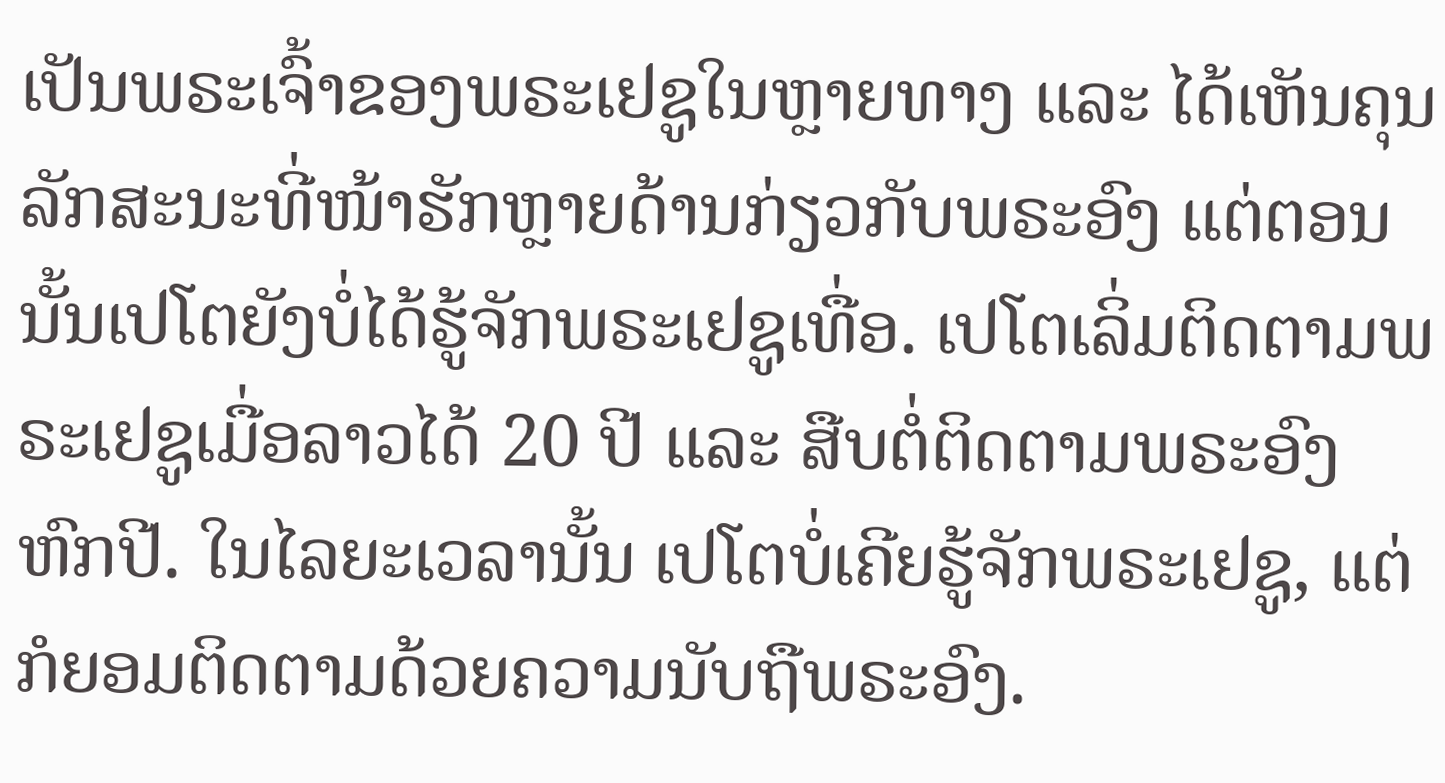ເປັນພຣະເຈົ້າຂອງພຣະເຢຊູໃນຫຼາຍທາງ ແລະ ໄດ້ເຫັນຄຸນລັກສະນະທີ່ໜ້າຮັກຫຼາຍດ້ານກ່ຽວກັບພຣະອົງ ແຕ່ຕອນນັ້ນເປໂຕຍັງບໍ່ໄດ້ຮູ້ຈັກພຣະເຢຊູເທື່ອ. ເປໂຕເລິ່ມຕິດຕາມພຣະເຢຊູເມື່ອລາວໄດ້ 20 ປີ ແລະ ສືບຕໍ່ຕິດຕາມພຣະອົງຫົກປີ. ໃນໄລຍະເວລານັ້ນ ເປໂຕບໍ່ເຄີຍຮູ້ຈັກພຣະເຢຊູ, ແຕ່ກໍຍອມຕິດຕາມດ້ວຍຄວາມນັບຖືພຣະອົງ.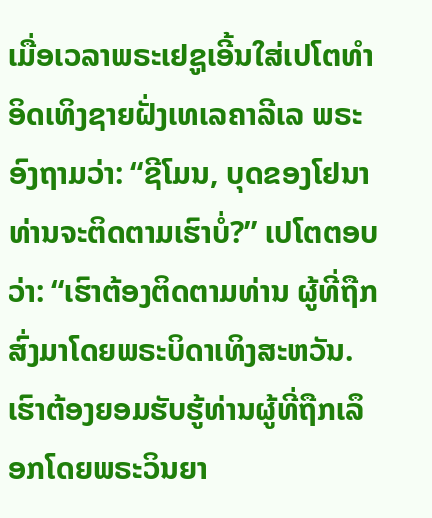ເມື່ອເວລາພຣະເຢຊູເອີ້ນໃສ່ເປໂຕທໍາອິດເທິງຊາຍຝັ່ງເທເລຄາລີເລ ພຣະອົງຖາມວ່າ: “ຊີໂມນ, ບຸດຂອງໂຢນາ ທ່ານຈະຕິດຕາມເຮົາບໍ່?” ເປໂຕຕອບວ່າ: “ເຮົາຕ້ອງຕິດຕາມທ່ານ ຜູ້ທີ່ຖືກສົ່ງມາໂດຍພຣະບິດາເທິງສະຫວັນ. ເຮົາຕ້ອງຍອມຮັບຮູ້ທ່ານຜູ້ທີ່ຖືກເລຶອກໂດຍພຣະວິນຍາ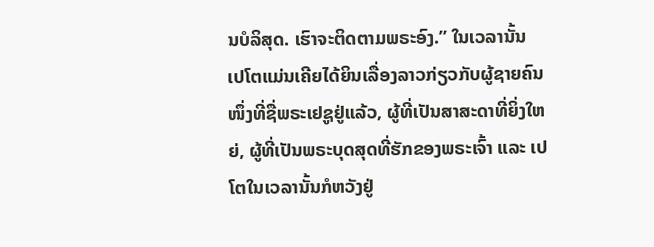ນບໍລິສຸດ. ເຮົາຈະຕິດຕາມພຣະອົງ.” ໃນເວລານັ້ນ ເປໂຕແມ່ນເຄີຍໄດ້ຍິນເລື່ອງລາວກ່ຽວກັບຜູ້ຊາຍຄົນໜຶ່ງທີ່ຊື່ພຣະເຢຊູຢູ່ແລ້ວ, ຜູ້ທີ່ເປັນສາສະດາທີ່ຍິ່ງໃຫຍ່, ຜູ້ທີ່ເປັນພຣະບຸດສຸດທີ່ຮັກຂອງພຣະເຈົ້າ ແລະ ເປໂຕໃນເວລານັ້ນກໍຫວັງຢູ່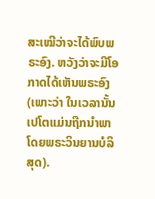ສະເໝີວ່າຈະໄດ້ພົບພຣະອົງ. ຫວັງວ່າຈະມີໂອກາດໄດ້ເຫັນພຣະອົງ (ເພາະວ່າ ໃນເວລານັ້ນເປໂຕແມ່ນຖືກນໍາພາໂດຍພຣະວິນຍານບໍລິສຸດ).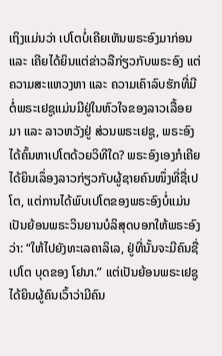ເຖິງແມ່ນວ່າ ເປໂຕບໍ່ເຄີຍເຫັນພຣະອົງມາກ່ອນ ແລະ ເຄີຍໄດ້ຍິນແຕ່ຂ່າວລືກ່ຽວກັບພຣະອົງ ແຕ່ຄວາມສະແຫວງຫາ ແລະ ຄວາມເຄົາລົບຮັກທີ່ມີຕໍ່ພຣະເຢຊູແມ່ນມີຢູ່ໃນຫົວໃຈຂອງລາວເລື້ອຍມາ ແລະ ລາວຫວັງຢູ່ ສ່ວນພຣະເຢຊູ, ພຣະອົງໄດ້ຄົ້ນຫາເປໂຕດ້ວຍວິທີໃດ? ພຣະອົງເອງກໍເຄີຍໄດ້ຍິນເລຶ່ອງລາວກ່ຽວກັບຜູ້ຊາຍຄົນໜຶ່ງທີ່ຊື່ເປໂຕ, ແຕ່ການໄດ້ພົບເປໂຕຂອງພຣະອົງບໍ່ແມ່ນເປັນຍ້ອນພຣະວິນຍານບໍລິສຸດບອກໃຫ້ພຣະອົງວ່າ: “ໃຫ້ໄປຍັງທະເລຄາລິເລ, ຢູ່ທີ່ນັ້ນຈະມີຄົນຊື່ເປໂຕ ບຸດຂອງ ໂຢນາ.” ແຕ່ເປັນຍ້ອນພຣະເຢຊູ ໄດ້ຍິນຜູ້ຄົນເວົ້າວ່າມີຄົນ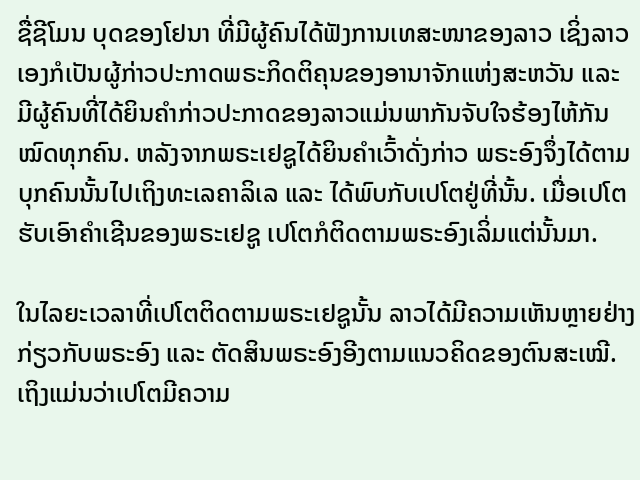ຊື່ຊີໂມນ ບຸດຂອງໂຢນາ ທີ່ມີຜູ້ຄົນໄດ້ຟັງການເທສະໜາຂອງລາວ ເຊິ່ງລາວເອງກໍເປັນຜູ້ກ່າວປະກາດພຣະກິດຕິຄຸນຂອງອານາຈັກແຫ່ງສະຫວັນ ແລະ ມີຜູ້ຄົນທີ່ໄດ້ຍິນຄໍາກ່າວປະກາດຂອງລາວແມ່ນພາກັນຈັບໃຈຮ້ອງໄຫ້ກັນໝົດທຸກຄົນ. ຫລັງຈາກພຣະເຢຊູໄດ້ຍິນຄໍາເວົ້າດັ່ງກ່າວ ພຣະອົງຈຶ່ງໄດ້ຕາມບຸກຄົນນັ້ນໄປເຖິງທະເລຄາລິເລ ແລະ ໄດ້ພົບກັບເປໂຕຢູ່ທີ່ນັ້ນ. ເມື່ອເປໂຕຮັບເອົາຄໍາເຊີນຂອງພຣະເຢຊູ ເປໂຕກໍຕິດຕາມພຣະອົງເລິ່ມແຕ່ນັ້ນມາ.

ໃນໄລຍະເວລາທີ່ເປໂຕຕິດຕາມພຣະເຢຊູນັ້ນ ລາວໄດ້ມີຄວາມເຫັນຫຼາຍຢ່າງກ່ຽວກັບພຣະອົງ ແລະ ຕັດສິນພຣະອົງອີງຕາມແນວຄິດຂອງຕົນສະເໝີ. ເຖິງແມ່ນວ່າເປໂຕມີຄວາມ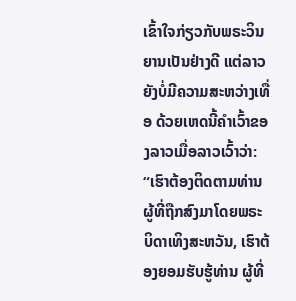ເຂົ້າໃຈກ່ຽວກັບພຣະວິນຍານເປັນຢ່າງດີ ແຕ່ລາວຍັງບໍ່ມີຄວາມສະຫວ່າງເທື່ອ ດ້ວຍເຫດນີ້ຄໍາເວົ້າຂອງລາວເມື່ອລາວເວົ້າວ່າ: “ເຮົາຕ້ອງຕິດຕາມທ່ານ ຜູ້ທີ່ຖືກສົງມາໂດຍພຣະບິດາເທິງສະຫວັນ, ເຮົາຕ້ອງຍອມຮັບຮູ້ທ່ານ ຜູ້ທີ່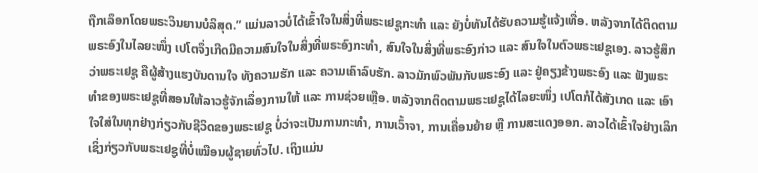ຖືກເລຶອກໂດຍພຣະວິນຍານບໍລິສຸດ.” ແມ່ນລາວບໍ່ໄດ້ເຂົ້າໃຈໃນສິ່ງທີ່ພຣະເຢຊູກະທໍາ ແລະ ຍັງບໍ່ທັນໄດ້ຮັບຄວາມຮູ້ແຈ້ງເທື່ອ. ຫລັງຈາກໄດ້ຕິດຕາມພຣະອົງໃນໄລຍະໜຶ່ງ ເປໂຕຈຶ່ງເກີດມີຄວາມສົນໃຈໃນສິ່ງທີ່ພຣະອົງກະທໍາ, ສົນໃຈໃນສິ່ງທີ່ພຣະອົງກ່າວ ແລະ ສົນໃຈໃນຕົວພຣະເຢຊູເອງ. ລາວຮູ້ສຶກວ່າພຣະເຢຊູ ຄືຜູ້ສ້າງແຮງບັນດານໃຈ ທັງຄວາມຮັກ ແລະ ຄວາມເຄົາລົບຮັກ. ລາວມັກພົວພັນກັບພຣະອົງ ແລະ ຢູ່ຄຽງຂ້າງພຣະອົງ ແລະ ຟັງພຣະທໍາຂອງພຣະເຢຊູທີ່ສອນໃຫ້ລາວຮູ້ຈັກເລຶ່ອງການໃຫ້ ແລະ ການຊ່ວຍເຫຼືອ. ຫລັງຈາກຕິດຕາມພຣະເຢຊູໄດ້ໄລຍະໜຶ່ງ ເປໂຕກໍໄດ້ສັງເກດ ແລະ ເອົາໃຈໃສ່ໃນທຸກຢ່າງກ່ຽວກັບຊີວິດຂອງພຣະເຢຊູ ບໍ່ວ່າຈະເປັນການກະທໍາ, ການເວົ້າຈາ, ການເຄື່ອນຍ້າຍ ຫຼື ການສະແດງອອກ. ລາວໄດ້ເຂົ້າໃຈຢ່າງເລິກເຊິ່ງກ່ຽວກັບພຣະເຢຊູທີ່ບໍ່ເໝືອນຜູ້ຊາຍທົ່ວໄປ. ເຖິງແມ່ນ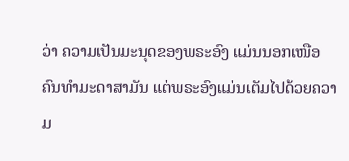ວ່າ ຄວາມເປັນມະນຸດຂອງພຣະອົງ ແມ່ນນອກເໜືອຄົນທໍາມະດາສາມັນ ແຕ່ພຣະອົງແມ່ນເຕັມໄປດ້ວຍຄວາມ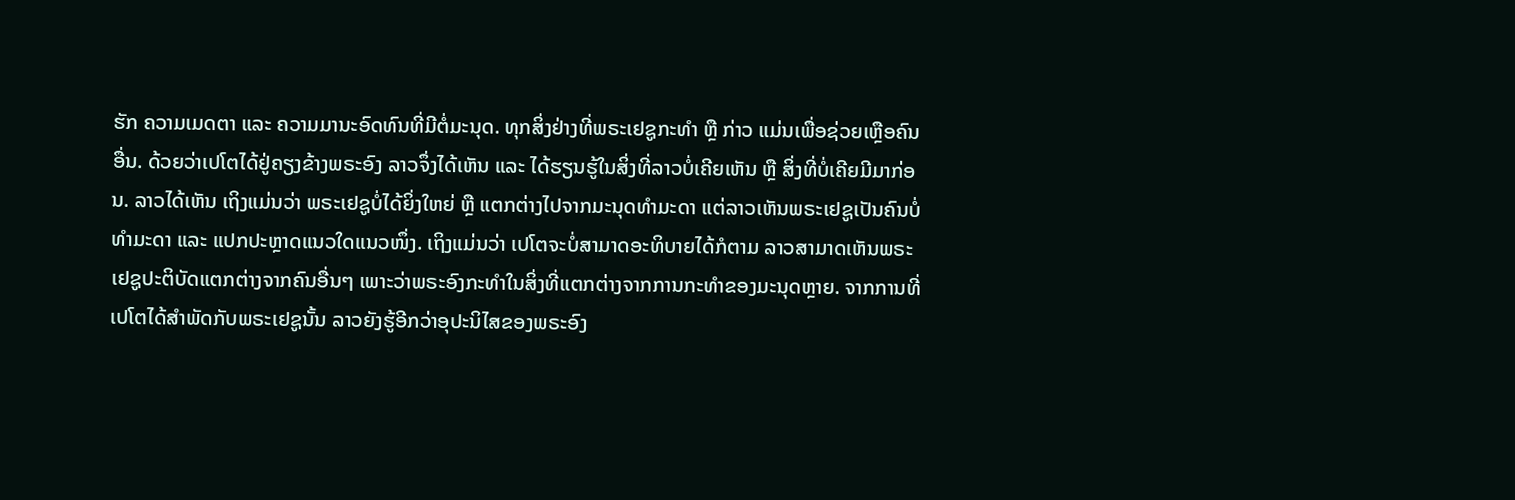ຮັກ ຄວາມເມດຕາ ແລະ ຄວາມມານະອົດທົນທີ່ມີຕໍ່ມະນຸດ. ທຸກສິ່ງຢ່າງທີ່ພຣະເຢຊູກະທໍາ ຫຼື ກ່າວ ແມ່ນເພື່ອຊ່ວຍເຫຼືອຄົນອື່ນ. ດ້ວຍວ່າເປໂຕໄດ້ຢູ່ຄຽງຂ້າງພຣະອົງ ລາວຈຶ່ງໄດ້ເຫັນ ແລະ ໄດ້ຮຽນຮູ້ໃນສິ່ງທີ່ລາວບໍ່ເຄີຍເຫັນ ຫຼື ສິ່ງທີ່ບໍ່ເຄີຍມີມາກ່ອນ. ລາວໄດ້ເຫັນ ເຖິງແມ່ນວ່າ ພຣະເຢຊູບໍ່ໄດ້ຍິ່ງໃຫຍ່ ຫຼື ແຕກຕ່າງໄປຈາກມະນຸດທໍາມະດາ ແຕ່ລາວເຫັນພຣະເຢຊູເປັນຄົນບໍ່ທໍາມະດາ ແລະ ແປກປະຫຼາດແນວໃດແນວໜຶ່ງ. ເຖິງແມ່ນວ່າ ເປໂຕຈະບໍ່ສາມາດອະທິບາຍໄດ້ກໍຕາມ ລາວສາມາດເຫັນພຣະເຢຊູປະຕິບັດແຕກຕ່າງຈາກຄົນອື່ນໆ ເພາະວ່າພຣະອົງກະທໍາໃນສິ່ງທີ່ແຕກຕ່າງຈາກການກະທໍາຂອງມະນຸດຫຼາຍ. ຈາກການທີ່ເປໂຕໄດ້ສໍາພັດກັບພຣະເຢຊູນັ້ນ ລາວຍັງຮູ້ອີກວ່າອຸປະນິໄສຂອງພຣະອົງ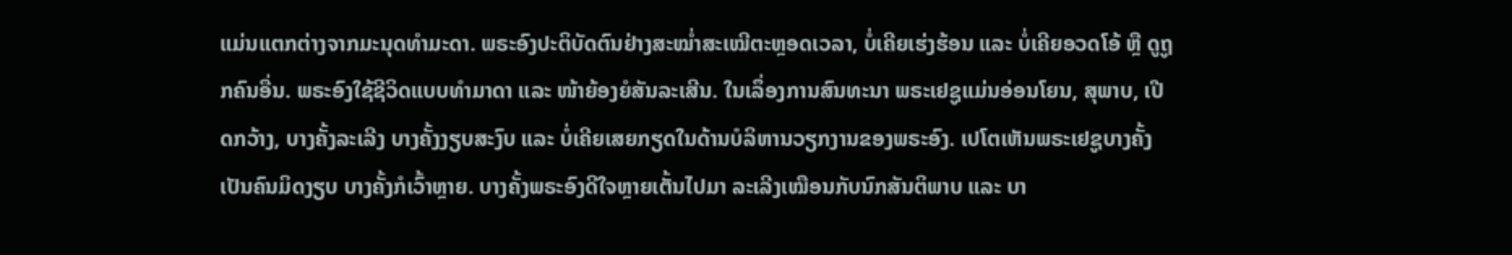ແມ່ນແຕກຕ່າງຈາກມະນຸດທໍາມະດາ. ພຣະອົງປະຕິບັດຕົນຢ່າງສະໝໍ່າສະເໝີຕະຫຼອດເວລາ, ບໍ່ເຄີຍເຮ່ງຮ້ອນ ແລະ ບໍ່ເຄີຍອວດໂອ້ ຫຼື ດູຖູກຄົນອື່ນ. ພຣະອົງໃຊ້ຊີວິດແບບທໍາມາດາ ແລະ ໜ້າຍ້ອງຍໍສັນລະເສີນ. ໃນເລຶ່ອງການສົນທະນາ ພຣະເຢຊູແມ່ນອ່ອນໂຍນ, ສຸພາບ, ເປີດກວ້າງ, ບາງຄັ້ງລະເລີງ ບາງຄັ້ງງຽບສະງົບ ແລະ ບໍ່ເຄີຍເສຍກຽດໃນດ້ານບໍລິຫານວຽກງານຂອງພຣະອົງ. ເປໂຕເຫັນພຣະເຢຊູບາງຄັ້ງເປັນຄົນມິດງຽບ ບາງຄັ້ງກໍເວົ້າຫຼາຍ. ບາງຄັ້ງພຣະອົງດີໃຈຫຼາຍເຕັ້ນໄປມາ ລະເລີງເໝືອນກັບນົກສັນຕິພາບ ແລະ ບາ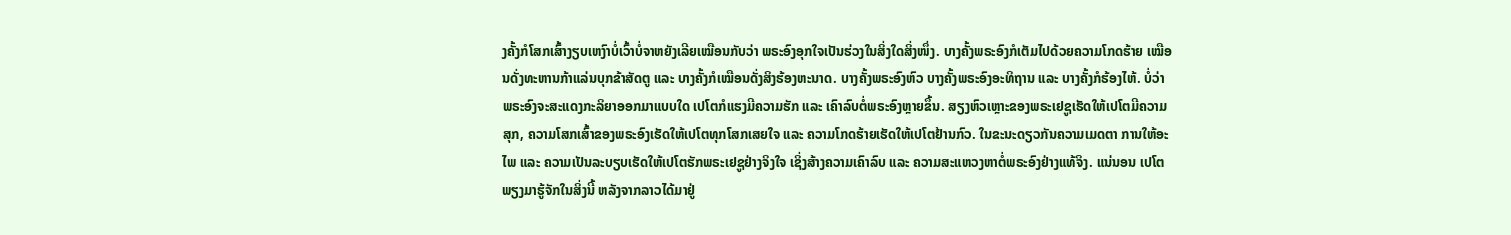ງຄັ້ງກໍໂສກເສົ້າງຽບເຫງົາບໍ່ເວົ້າບໍ່ຈາຫຍັງເລີຍເໝືອນກັບວ່າ ພຣະອົງອຸກໃຈເປັນຮ່ວງໃນສິ່ງໃດສິ່ງໜຶ່ງ. ບາງຄັ້ງພຣະອົງກໍເຕັມໄປດ້ວຍຄວາມໂກດຮ້າຍ ເໝືອນດັ່ງທະຫານກ້າແລ່ນບຸກຂ້າສັດຕູ ແລະ ບາງຄັ້ງກໍເໝືອນດັ່ງສິງຮ້ອງຫະນາດ. ບາງຄັ້ງພຣະອົງຫົວ ບາງຄັ້ງພຣະອົງອະທິຖານ ແລະ ບາງຄັ້ງກໍຮ້ອງໄຫ້. ບໍ່ວ່າພຣະອົງຈະສະແດງກະລິຍາອອກມາແບບໃດ ເປໂຕກໍແຮງມີຄວາມຮັກ ແລະ ເຄົາລົບຕໍ່ພຣະອົງຫຼາຍຂຶ້ນ. ສຽງຫົວເຫຼາະຂອງພຣະເຢຊູເຮັດໃຫ້ເປໂຕມີຄວາມສຸກ, ຄວາມໂສກເສົ້າຂອງພຣະອົງເຮັດໃຫ້ເປໂຕທຸກໂສກເສຍໃຈ ແລະ ຄວາມໂກດຮ້າຍເຮັດໃຫ້ເປໂຕຢ້ານກົວ. ໃນຂະນະດຽວກັນຄວາມເມດຕາ ການໃຫ້ອະໄພ ແລະ ຄວາມເປັນລະບຽບເຮັດໃຫ້ເປໂຕຮັກພຣະເຢຊູຢ່າງຈິງໃຈ ເຊິ່ງສ້າງຄວາມເຄົາລົບ ແລະ ຄວາມສະແຫວງຫາຕໍ່ພຣະອົງຢ່າງແທ້ຈິງ. ແນ່ນອນ ເປໂຕພຽງມາຮູ້ຈັກໃນສິ່ງນີ້ ຫລັງຈາກລາວໄດ້ມາຢູ່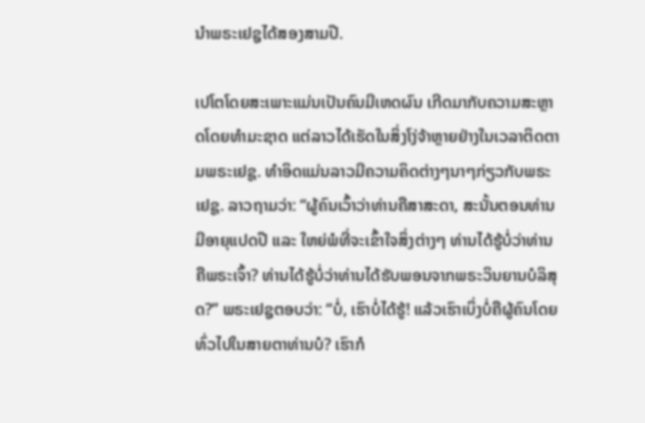ນໍາພຣະເຢຊູໄດ້ສອງສາມປີ.

ເປໂຕໂດຍສະເພາະແມ່ນເປັນຄົນມີເຫດຜົນ ເກີດມາກັບຄວາມສະຫຼາດໂດຍທໍາມະຊາດ ແຕ່ລາວໄດ້ເຮັດໃນສິ່ງໂງ່ຈ້າຫຼາຍຢ່າງໃນເວລາຕິດຕາມພຣະເຢຊູ. ທໍາອິດແມ່ນລາວມີຄວາມຄິດຕ່າງໆນາໆກ່ຽວກັບພຣະເຢຊູ. ລາວຖາມວ່າ: “ຜູ້ຄົນເວົ້າວ່າທ່ານຄືສາສະດາ, ສະນັ້ນຕອນທ່ານມີອາຍຸແປດປີ ແລະ ໃຫຍ່ພໍທີ່ຈະເຂົ້າໃຈສິ່ງຕ່າງໆ ທ່ານໄດ້ຮູ້ບໍ່ວ່າທ່ານຄືພຣະເຈົ້າ? ທ່ານໄດ້ຮູ້ບໍ່ວ່າທ່ານໄດ້ຮັບພອນຈາກພຣະວິນຍານບໍລິສຸດ?” ພຣະເຢຊູຕອບວ່າ: “ບໍ່, ເຮົາບໍ່ໄດ້ຮູ້! ແລ້ວເຮົາເບິ່ງບໍ່ຄືຜູ້ຄົນໂດຍທົ່ວໄປໃນສາຍຕາທ່ານບໍ? ເຮົາກໍ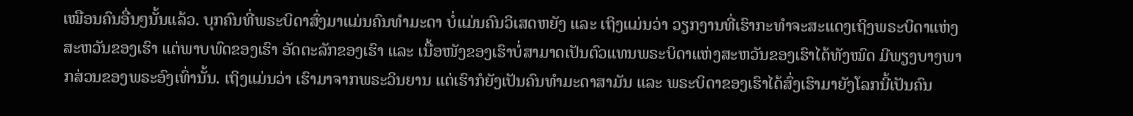ເໝືອນຄົນອື່ນໆນັ້ນແລ້ວ. ບຸກຄົນທີ່ພຣະບິດາສົ່ງມາແມ່ນຄົນທໍາມະດາ ບໍ່ແມ່ນຄົນວິເສດຫຍັງ ແລະ ເຖິງແມ່ນວ່າ ວຽກງານທີ່ເຮົາກະທໍາຈະສະແດງເຖິງພຣະບິດາແຫ່ງສະຫວັນຂອງເຮົາ ແຕ່ພາບພົດຂອງເຮົາ ອັດຕະລັກຂອງເຮົາ ແລະ ເນື້ອໜັງຂອງເຮົາບໍ່ສາມາດເປັນຕົວແທນພຣະບິດາແຫ່ງສະຫວັນຂອງເຮົາໄດ້ທັງໝົດ ມີພຽງບາງພາກສ່ວນຂອງພຣະອົງເທົ່ານັ້ນ. ເຖິງແມ່ນວ່າ ເຮົາມາຈາກພຣະວິນຍານ ແຕ່ເຮົາກໍຍັງເປັນຄົນທໍາມະດາສາມັນ ແລະ ພຣະບິດາຂອງເຮົາໄດ້ສົ່ງເຮົາມາຍັງໂລກນີ້ເປັນຄົນ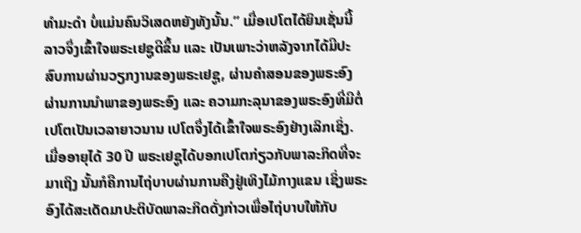ທໍາມະດໍາ ບໍ່ແມ່ນຄົນວິເສດຫຍັງທັງນັ້ນ.” ເມື່ອເປໂຕໄດ້ຍິນເຊັ່ນນີ້ ລາວຈຶ່ງເຂົ້າໃຈພຣະເຢຊູດີຂຶ້ນ ແລະ ເປັນເພາະວ່າຫລັງຈາກໄດ້ມີປະສົບການຜ່ານວຽກງານຂອງພຣະເຢຊູ, ຜ່ານຄໍາສອນຂອງພຣະອົງ ຜ່ານການນໍາພາຂອງພຣະອົງ ແລະ ຄວາມກະລຸນາຂອງພຣະອົງທີ່ມີຕໍ່ເປໂຕເປັນເວລາຍາວນານ ເປໂຕຈຶ່ງໄດ້ເຂົ້າໃຈພຣະອົງຢ່າງເລິກເຊິ່ງ. ເມື່ອອາຍຸໄດ້ 30 ປີ ພຣະເຢຊູໄດ້ບອກເປໂຕກ່ຽວກັບພາລະກິດທີ່ຈະມາເຖິງ ນັ້ນກໍຄືການໄຖ່ບາບຜ່ານການຄືງຢູ່ເທິງໄມ້ກາງແຂນ ເຊິ່ງພຣະອົງໄດ້ສະເດັດມາປະຕິບັດພາລະກິດດັ່ງກ່າວເພື່ອໄຖ່ບາບໃຫ້ກັບ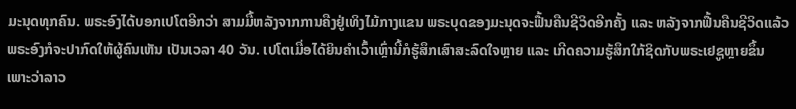ມະນຸດທຸກຄົນ. ພຣະອົງໄດ້ບອກເປໂຕອີກວ່າ ສາມມື້ຫລັງຈາກການຄືງຢູ່ເທິງໄມ້ກາງແຂນ ພຣະບຸດຂອງມະນຸດຈະຟື້ນຄືນຊີວິດອີກຄັ້ງ ແລະ ຫລັງຈາກຟື້ນຄືນຊີວິດແລ້ວ ພຣະອົງກໍຈະປາກົດໃຫ້ຜູ້ຄົນເຫັນ ເປັນເວລາ 40 ວັນ. ເປໂຕເມື່ອໄດ້ຍິນຄໍາເວົ້າເຫຼົ່ານີ້ກໍຮູ້ສຶກເສົາສະລົດໃຈຫຼາຍ ແລະ ເກີດຄວາມຮູ້ສຶກໃກ້ຊິດກັບພຣະເຢຊູຫຼາຍຂຶ້ນ ເພາະວ່າລາວ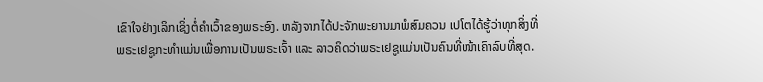ເຂົາໃຈຢ່າງເລິກເຊິ່ງຕໍ່ຄໍາເວົ້າຂອງພຣະອົງ. ຫລັງຈາກໄດ້ປະຈັກພະຍານມາພໍສົມຄວນ ເປໂຕໄດ້ຮູ້ວ່າທຸກສິ່ງທີ່ພຣະເຢຊູກະທໍາແມ່ນເພື່ອການເປັນພຣະເຈົ້າ ແລະ ລາວຄິດວ່າພຣະເຢຊູແມ່ນເປັນຄົນທີ່ໜ້າເຄົາລົບທີ່ສຸດ.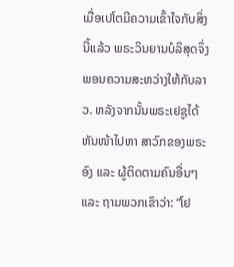ເມື່ອເປໂຕມີຄວາມເຂົ້າໃຈກັບສິ່ງນີ້ແລ້ວ ພຣະວິນຍານບໍລິສຸດຈຶ່ງພອນຄວາມສະຫວ່າງໃຫ້ກັບລາວ. ຫລັງຈາກນັ້ນພຣະເຢຊູໄດ້ຫັນໜ້າໄປຫາ ສາວົກຂອງພຣະອົງ ແລະ ຜູ້ຕິດຕາມຄົນອື່ນໆ ແລະ ຖາມພວກເຂົາວ່າ: “ໂຢ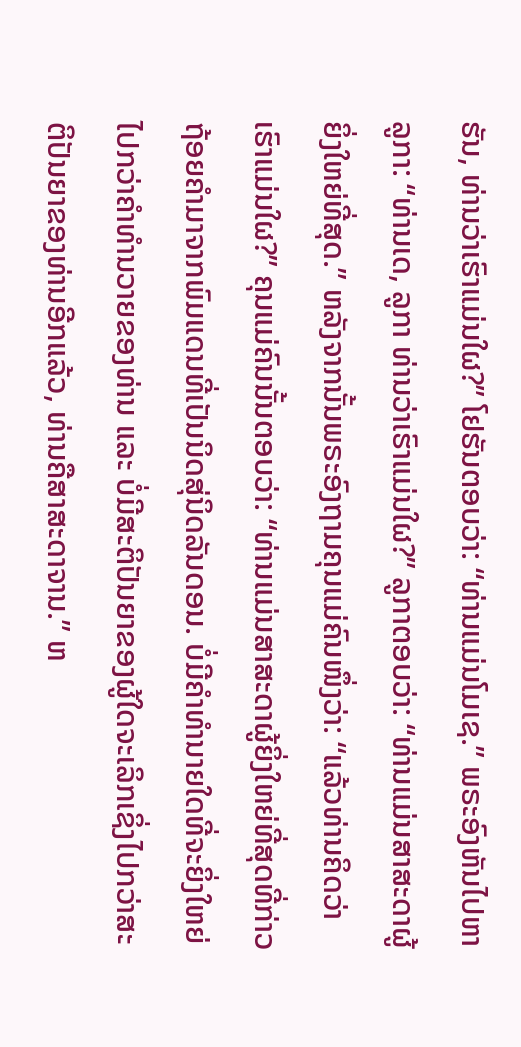ຮັນ, ທ່ານວ່າເຮົາແມ່ນໃຜ?” ໂຢຮັນຕອບວ່າ: “ທ່ານແມ່ນໂມເຊ.” ພຣະອົງຫັນໄປຫາ ລູກາ: “ທ່ານເດ, ລູກາ ທ່ານວ່າເຮົາແມ່ນໃຜ?” ລູກາຕອບວ່າ: “ທ່ານແມ່ນສາສະດາຜູ້ຍິ່ງໃຫຍ່ທີ່ສຸດ.” ຫລັງຈາກນັ້ນພຣະອົງຖາມຄຸນແມ່ຄົນໜຶ່ງວ່າ: “ແລ້ວທ່ານຄິດວ່າເຮົາແມ່ນໃຜ?” ຄຸນແມ່ຄົນນັ້ນຕອບວ່າ: “ທ່ານແມ່ນສາສະດາຜູ້ຍິ່ງໃຫຍ່ທີ່ສຸດທີ່ກ່າວຖ້ອຍຄໍາມາຈາກພົມແດນທີ່ເປັນນິດສຸ່ນິດລັນດອນ. ບໍ່ມີຄໍາທໍານາຍໃດທີ່ຈະຍິ່ງໃຫຍ່ໄປກວ່າຄໍາທໍານວາຍຂອງທ່ານ ແລະ ບໍ່ມີສະຕິປັນຍາຂອງຜູ້ໃດຈະເລິກເຊິ່ງໄປກວ່າສະຕິປັນຍາຂອງທ່ານອີກແລ້ວ, ທ່ານຄືສາສະດາຈານ.” ຫ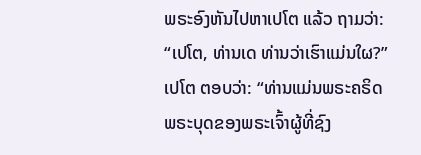ພຣະອົງຫັນໄປຫາເປໂຕ ແລ້ວ ຖາມວ່າ: “ເປໂຕ, ທ່ານເດ ທ່ານວ່າເຮົາແມ່ນໃຜ?” ເປໂຕ ຕອບວ່າ: “ທ່ານແມ່ນພຣະຄຣິດ ພຣະບຸດຂອງພຣະເຈົ້າຜູ້ທີ່ຊົງ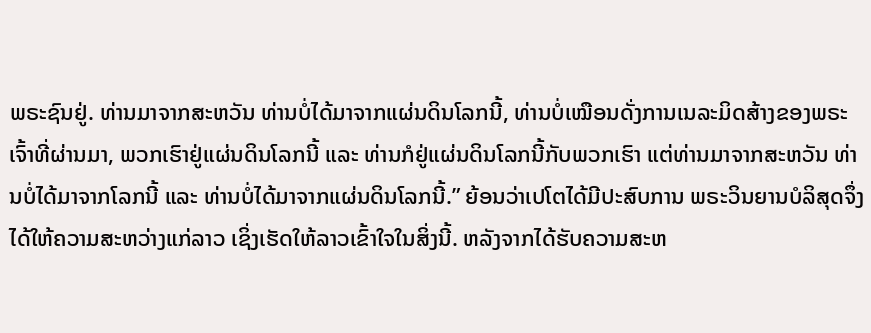ພຣະຊົນຢູ່. ທ່ານມາຈາກສະຫວັນ ທ່ານບໍ່ໄດ້ມາຈາກແຜ່ນດິນໂລກນີ້, ທ່ານບໍ່ເໝືອນດັ່ງການເນລະມິດສ້າງຂອງພຣະເຈົ້າທີ່ຜ່ານມາ, ພວກເຮົາຢູ່ແຜ່ນດິນໂລກນີ້ ແລະ ທ່ານກໍຢູ່ແຜ່ນດິນໂລກນີ້ກັບພວກເຮົາ ແຕ່ທ່ານມາຈາກສະຫວັນ ທ່ານບໍ່ໄດ້ມາຈາກໂລກນີ້ ແລະ ທ່ານບໍ່ໄດ້ມາຈາກແຜ່ນດິນໂລກນີ້.” ຍ້ອນວ່າເປໂຕໄດ້ມີປະສົບການ ພຣະວິນຍານບໍລິສຸດຈຶ່ງໄດ້ໃຫ້ຄວາມສະຫວ່າງແກ່ລາວ ເຊິ່ງເຮັດໃຫ້ລາວເຂົ້າໃຈໃນສິ່ງນີ້. ຫລັງຈາກໄດ້ຮັບຄວາມສະຫ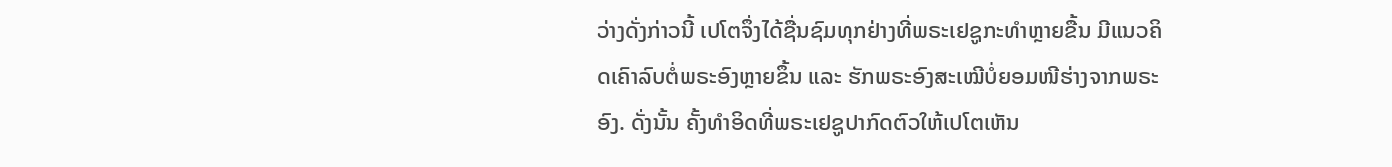ວ່າງດັ່ງກ່າວນີ້ ເປໂຕຈຶ່ງໄດ້ຊື່ນຊົມທຸກຢ່າງທີ່ພຣະເຢຊູກະທໍາຫຼາຍຂື້ນ ມີແນວຄິດເຄົາລົບຕໍ່ພຣະອົງຫຼາຍຂຶ້ນ ແລະ ຮັກພຣະອົງສະເໝີບໍ່ຍອມໜີຮ່າງຈາກພຣະອົງ. ດັ່ງນັ້ນ ຄັ້ງທໍາອິດທີ່ພຣະເຢຊູປາກົດຕົວໃຫ້ເປໂຕເຫັນ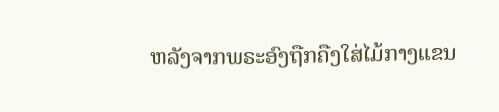ຫລັງຈາກພຣະອົງຖືກຄືງໃສ່ໄມ້ກາງແຂນ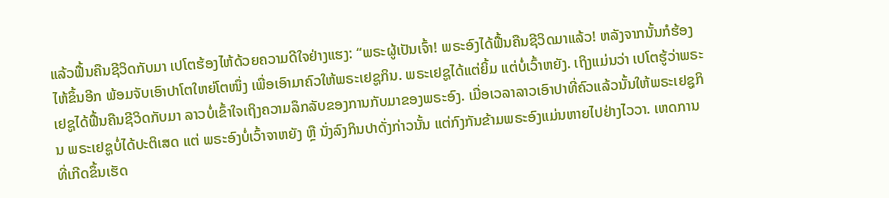ແລ້ວຟື້ນຄືນຊີວິດກັບມາ ເປໂຕຮ້ອງໄຫ້ດ້ວຍຄວາມດີໃຈຢ່າງແຮງ: “ພຣະຜູ້ເປັນເຈົ້າ! ພຣະອົງໄດ້ຟື້ນຄືນຊີວິດມາແລ້ວ! ຫລັງຈາກນັ້ນກໍຮ້ອງໄຫ້ຂຶ້ນອີກ ພ້ອມຈັບເອົາປາໂຕໃຫຍ່ໂຕໜຶ່ງ ເພື່ອເອົາມາຄົວໃຫ້ພຣະເຢຊູກິນ. ພຣະເຢຊູໄດ້ແຕ່ຍິ້ມ ແຕ່ບໍ່ເວົ້າຫຍັງ. ເຖິງແມ່ນວ່າ ເປໂຕຮູ້ວ່າພຣະເຢຊູໄດ້ຟື້ນຄືນຊີວິດກັບມາ ລາວບໍ່ເຂົ້າໃຈເຖິງຄວາມລຶກລັບຂອງການກັບມາຂອງພຣະອົງ. ເມື່ອເວລາລາວເອົາປາທີ່ຄົວແລ້ວນັ້ນໃຫ້ພຣະເຢຊູກິນ ພຣະເຢຊູບໍ່ໄດ້ປະຕິເສດ ແຕ່ ພຣະອົງບໍ່ເວົ້າຈາຫຍັງ ຫຼື ນັ່ງລົງກິນປາດັ່ງກ່າວນັ້ນ ແຕ່ກົງກັນຂ້າມພຣະອົງແມ່ນຫາຍໄປຢ່າງໄວວາ. ເຫດການທີ່ເກີດຂຶ້ນເຮັດ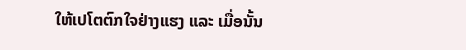ໃຫ້ເປໂຕຕົກໃຈຢ່າງແຮງ ແລະ ເມື່ອນັ້ນ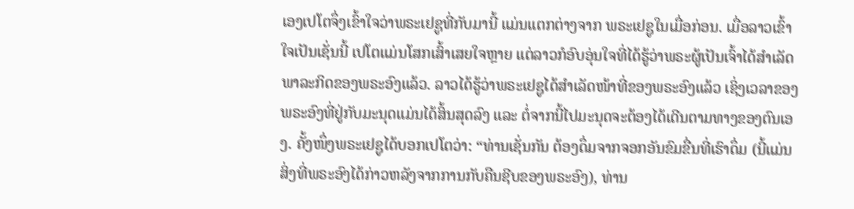ເອງເປໂຕຈຶ່ງເຂົ້າໃຈວ່າພຣະເຢຊູທີ່ກັບມານີ້ ແມ່ນແຕກຕ່າງຈາກ ພຣະເຢຊູໃນເມື່ອກ່ອນ. ເມື່ອລາວເຂົ້າໃຈເປັນເຊັ່ນນີ້ ເປໂຕແມ່ນໂສກເສົ້າເສຍໃຈຫຼາຍ ແຕ່ລາວກໍອົບອຸ່ນໃຈທີ່ໄດ້ຮູ້ວ່າພຣະຜູ້ເປັນເຈົ້າໄດ້ສໍາເລັດພາລະກິດຂອງພຣະອົງແລ້ວ. ລາວໄດ້ຮູ້ວ່າພຣະເຢຊູໄດ້ສໍາເລັດໜ້າທີ່ຂອງພຣະອົງແລ້ວ ເຊິ່ງເວລາຂອງພຣະອົງທີ່ຢູ່ກັບມະນຸດແມ່ນໄດ້ສິ້ນສຸດລົງ ແລະ ຕໍ່ຈາກນີ້ໄປມະນຸດຈະຕ້ອງໄດ້ເດີນຕາມທາງຂອງຕົນເອງ. ຄັ້ງໜຶ່ງພຣະເຢຊູໄດ້ບອກເປໂຕວ່າ: “ທ່ານເຊັ່ນກັນ ຕ້ອງດຶ່ມຈາກຈອກອັນຂົມຂື່ນທີ່ເຮົາດຶ່ມ (ນີ້ແມ່ນສິ່ງທີ່ພຣະອົງໄດ້ກ່າວຫລັງຈາກການກັບຄືນຊີບຂອງພຣະອົງ), ທ່ານ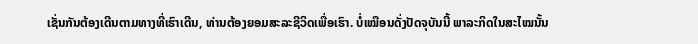ເຊັ່ນກັນຕ້ອງເດີນຕາມທາງທີ່ເຮົາເດີນ, ທ່ານຕ້ອງຍອມສະລະຊີວິດເພື່ອເຮົາ. ບໍ່ເໝືອນດັ່ງປັດຈຸບັນນີ້ ພາລະກິດໃນສະໄໝນັ້ນ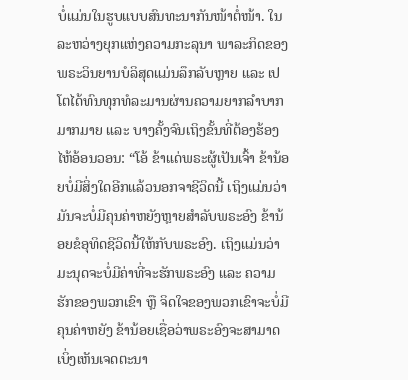ບໍ່ແມ່ນໃນຮູບແບບສົນທະນາກັນໜ້າຕໍ່ໜ້າ. ໃນລະຫວ່າງຍຸກແຫ່ງຄວາມກະລຸນາ ພາລະກິດຂອງພຣະວິນຍານບໍລິສຸດແມ່ນລຶກລັບຫຼາຍ ແລະ ເປໂຕໄດ້ທົນທຸກທໍລະມານຜ່ານຄວາມຍາກລໍາບາກມາກມາຍ ແລະ ບາງຄັ້ງຈົນເຖິງຂັ້ນທີ່ຕ້ອງຮ້ອງໄຫ້ອ້ອນວອນ: “ໂອ້ ຂ້າແດ່ພຣະຜູ້ເປັນເຈົ້າ ຂ້ານ້ອຍບໍ່ມີສິ່ງໃດອີກແລ້ວນອກຈາຊີວິດນີ້ ເຖິງແມ່ນວ່າມັນຈະບໍ່ມີຄຸນຄ່າຫຍັງຫຼາຍສໍາລັບພຣະອົງ ຂ້ານ້ອຍຂໍອຸທິດຊີວິດນີ້ໃຫ້ກັບພຣະອົງ. ເຖິງແມ່ນວ່າ ມະນຸດຈະບໍ່ມີຄ່າທີ່ຈະຮັກພຣະອົງ ແລະ ຄວາມຮັກຂອງພວກເຂົາ ຫຼື ຈິດໃຈຂອງພວກເຂົາຈະບໍ່ມີຄຸນຄ່າຫຍັງ ຂ້ານ້ອຍເຊື່ອວ່າພຣະອົງຈະສາມາດເບິ່ງເຫັນເຈດຕະນາ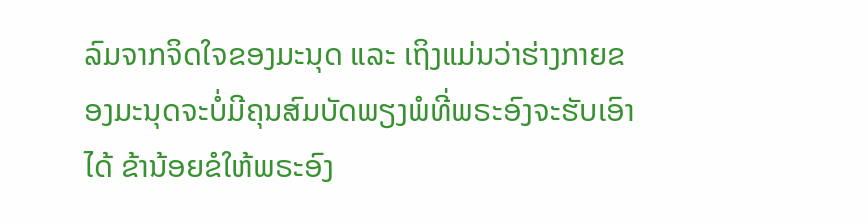ລົມຈາກຈິດໃຈຂອງມະນຸດ ແລະ ເຖິງແມ່ນວ່າຮ່າງກາຍຂອງມະນຸດຈະບໍ່ມີຄຸນສົມບັດພຽງພໍທີ່ພຣະອົງຈະຮັບເອົາໄດ້ ຂ້ານ້ອຍຂໍໃຫ້ພຣະອົງ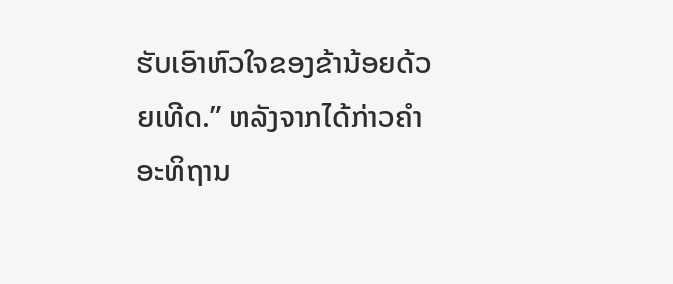ຮັບເອົາຫົວໃຈຂອງຂ້ານ້ອຍດ້ວຍເທີດ.” ຫລັງຈາກໄດ້ກ່າວຄໍາອະທິຖານ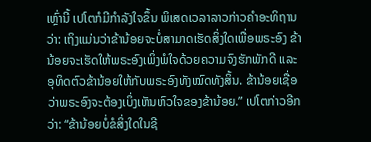ເຫຼົ່ານີ້ ເປໂຕກໍມີກໍາລັງໃຈຂຶ້ນ ພິເສດເວລາລາວກ່າວຄໍາອະທິຖານວ່າ: ເຖິງແມ່ນວ່າຂ້ານ້ອຍຈະບໍ່ສາມາດເຮັດສິ່ງໃດເພື່ອພຣະອົງ ຂ້ານ້ອຍຈະເຮັດໃຫ້ພຣະອົງເພິ່ງພໍໃຈດ້ວຍຄວາມຈົງຮັກພັກດີ ແລະ ອຸທິດຕົວຂ້ານ້ອຍໃຫ້ກັບພຣະອົງທັງໝົດທັງສິ້ນ. ຂ້ານ້ອຍເຊື່ອວ່າພຣະອົງຈະຕ້ອງເບິ່ງເຫັນຫົວໃຈຂອງຂ້ານ້ອຍ.” ເປໂຕກ່າວອີກວ່າ: “ຂ້ານ້ອຍບໍ່ຂໍສິ່ງໃດໃນຊີ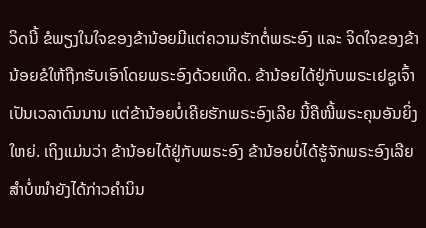ວິດນີ້ ຂໍພຽງໃນໃຈຂອງຂ້ານ້ອຍມີແຕ່ຄວາມຮັກຕໍ່ພຣະອົງ ແລະ ຈິດໃຈຂອງຂ້ານ້ອຍຂໍໃຫ້ຖືກຮັບເອົາໂດຍພຣະອົງດ້ວຍເທີດ. ຂ້ານ້ອຍໄດ້ຢູ່ກັບພຣະເຢຊູເຈົ້າເປັນເວລາດົນນານ ແຕ່ຂ້ານ້ອຍບໍ່ເຄີຍຮັກພຣະອົງເລີຍ ນີ້ຄືໜີ້ພຣະຄຸນອັນຍິ່ງໃຫຍ່. ເຖິງແມ່ນວ່າ ຂ້ານ້ອຍໄດ້ຢູ່ກັບພຣະອົງ ຂ້ານ້ອຍບໍ່ໄດ້ຮູ້ຈັກພຣະອົງເລີຍ ສໍາບໍ່ໜໍາຍັງໄດ້ກ່າວຄໍານິນ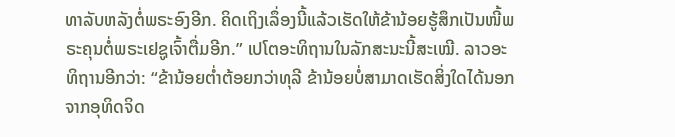ທາລັບຫລັງຕໍ່ພຣະອົງອີກ. ຄິດເຖິງເລຶ່ອງນີ້ແລ້ວເຮັດໃຫ້ຂ້ານ້ອຍຮູ້ສຶກເປັນໜີ້ພຣະຄຸນຕໍ່ພຣະເຢຊູເຈົ້າຕື່ມອີກ.” ເປໂຕອະທິຖານໃນລັກສະນະນີ້ສະເໝີ. ລາວອະທິຖານອີກວ່າ: “ຂ້ານ້ອຍຕໍ່າຕ້ອຍກວ່າທຸລີ ຂ້ານ້ອຍບໍ່ສາມາດເຮັດສິ່ງໃດໄດ້ນອກຈາກອຸທິດຈິດ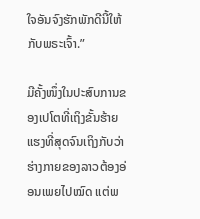ໃຈອັນຈົງຮັກພັກດີນີ້ໃຫ້ກັບພຣະເຈົ້າ.”

ມີຄັ້ງໜຶ່ງໃນປະສົບການຂອງເປໂຕທີ່ເຖິງຂັ້ນຮ້າຍແຮງທີ່ສຸດຈົນເຖິງກັບວ່າຮ່າງກາຍຂອງລາວຕ້ອງອ່ອນເພຍໄປໝົດ ແຕ່ພ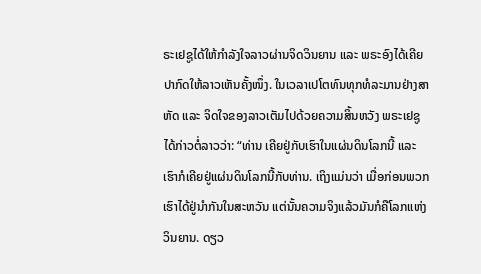ຣະເຢຊູໄດ້ໃຫ້ກໍາລັງໃຈລາວຜ່ານຈິດວິນຍານ ແລະ ພຣະອົງໄດ້ເຄີຍປາກົດໃຫ້ລາວເຫັນຄັ້ງໜຶ່ງ. ໃນເວລາເປໂຕທົນທຸກທໍລະມານຢ່າງສາຫັດ ແລະ ຈິດໃຈຂອງລາວເຕັມໄປດ້ວຍຄວາມສິ້ນຫວັງ ພຣະເຢຊູໄດ້ກ່າວຕໍ່ລາວວ່າ: “ທ່ານ ເຄີຍຢູ່ກັບເຮົາໃນແຜ່ນດິນໂລກນີ້ ແລະ ເຮົາກໍເຄີຍຢູ່ແຜ່ນດິນໂລກນີ້ກັບທ່ານ. ເຖິງແມ່ນວ່າ ເມື່ອກ່ອນພວກເຮົາໄດ້ຢູ່ນໍາກັນໃນສະຫວັນ ແຕ່ນັ້ນຄວາມຈິງແລ້ວມັນກໍຄືໂລກແຫ່ງວິນຍານ. ດຽວ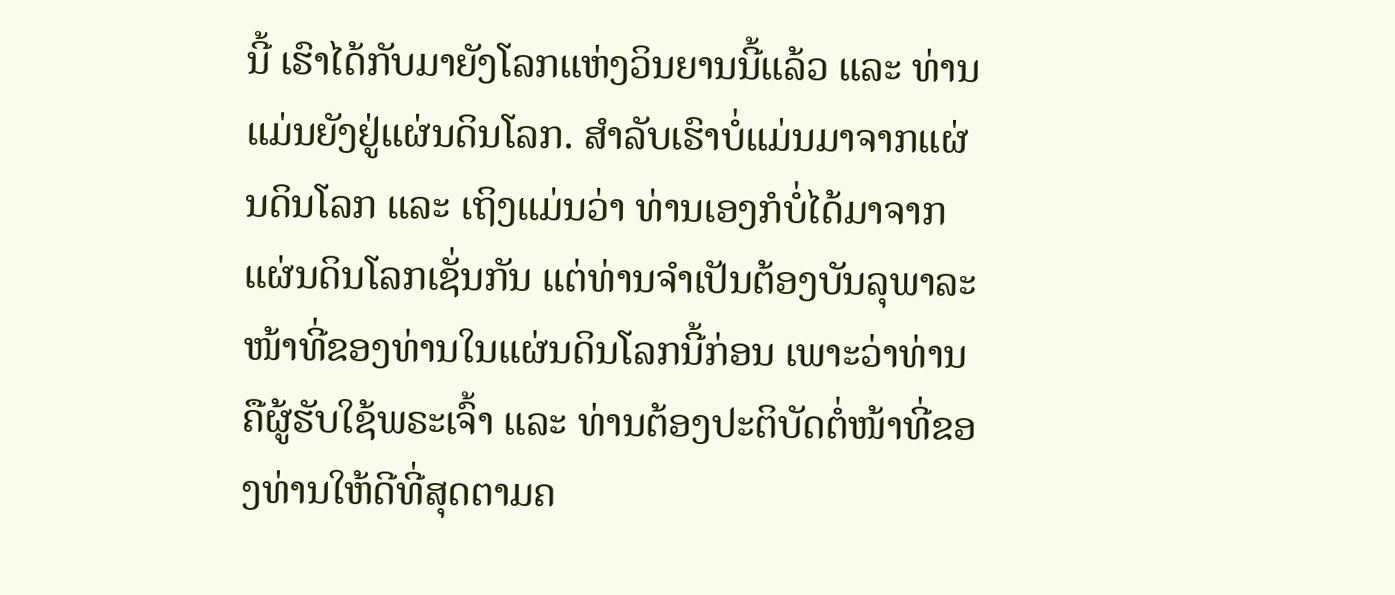ນີ້ ເຮົາໄດ້ກັບມາຍັງໂລກແຫ່ງວິນຍານນີ້ແລ້ວ ແລະ ທ່ານແມ່ນຍັງຢູ່ແຜ່ນດິນໂລກ. ສໍາລັບເຮົາບໍ່ແມ່ນມາຈາກແຜ່ນດິນໂລກ ແລະ ເຖິງແມ່ນວ່າ ທ່ານເອງກໍບໍ່ໄດ້ມາຈາກແຜ່ນດິນໂລກເຊັ່ນກັນ ແຕ່ທ່ານຈໍາເປັນຕ້ອງບັນລຸພາລະໜ້າທີ່ຂອງທ່ານໃນແຜ່ນດິນໂລກນີ້ກ່ອນ ເພາະວ່າທ່ານຄືຜູ້ຮັບໃຊ້ພຣະເຈົ້າ ແລະ ທ່ານຕ້ອງປະຕິບັດຕໍ່ໜ້າທີ່ຂອງທ່ານໃຫ້ດີທີ່ສຸດຕາມຄ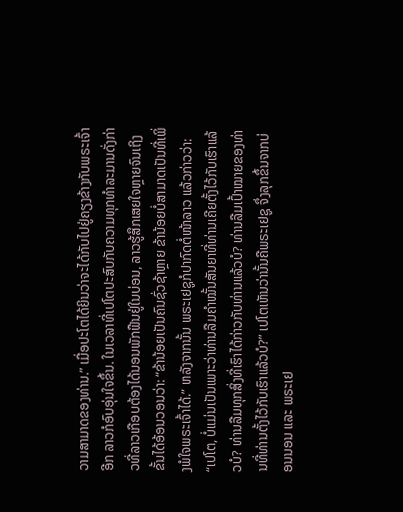ວາມສາມາດຂອງທ່ານ.” ເມື່ອປະໂຕໄດ້ຍິນວ່າຈະໄດ້ກັບໄປຢູ່ຄຽງຂ້າງກັບພຣະເຈົ້າອີກ ລາວກໍອົບອຸ່ນໃຈຂຶ້ນ. ໃນເວລາທີ່ເປໂຕປະສົບກັບຄວາມທຸກທໍາລະມານດັ່ງກ່າວທີ່ລາວເກືອບຕ້ອງໄດ້ນອນພັກຟືນຢູ່ໃນບ່ອນ, ລາວຮູ້ສຶກເສຍໃຈຫຼາຍຈົນເຖິງຂັ້ນໄດ້ອ້ອນວອນວ່າ: “ຂ້ານ້ອຍເປັນຄົນຊົ່ວຊ້າຫຼາຍ ຂ້ານ້ອຍບໍ່ສາມາດເປັນທີ່ເພິ່ງພໍໃຈພຣະເຈົ້າໄດ້.” ຫລັງຈາກນັ້ນ ພຣະເຢຊູກໍປາກົດຕໍ່ໜ້າລາວ ແລ້ວກ່າວວ່າ: “ເປໂຕ, ບໍ່ແມ່ນເປັນເພາະວ່າທ່ານລືມຄຳໝັ້ນສັນຍາທີ່ທ່ານເຄີຍຕັ້ງໄວ້ກັບເຮົາແລ້ວບໍ? ທ່ານລືມທຸກສິ່ງທີ່ເຮົາໄດ້ກ່າວກັບທ່ານແລ້ວບໍ? ທ່ານລືມເປົ້າໝາຍຂອງທ່ານທີ່ທ່ານຕັ້ງໄວ້ກັບເຮົາແລ້ວບໍ?” ເປໂຕເຫັນວ່ານັ້ນຄືພຣະເຢຊູ ຈຶ່ງລຸກຂຶ້ນຈາກບ່ອນນອນ ແລະ ພຣະເຢ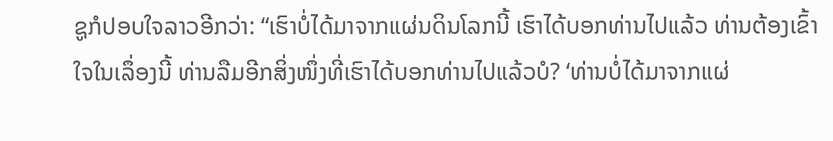ຊູກໍປອບໃຈລາວອີກວ່າ: “ເຮົາບໍ່ໄດ້ມາຈາກແຜ່ນດິນໂລກນີ້ ເຮົາໄດ້ບອກທ່ານໄປແລ້ວ ທ່ານຕ້ອງເຂົ້າໃຈໃນເລຶ່ອງນີ້ ທ່ານລືມອີກສິ່ງໜຶ່ງທີ່ເຮົາໄດ້ບອກທ່ານໄປແລ້ວບໍ? ‘ທ່ານບໍ່ໄດ້ມາຈາກແຜ່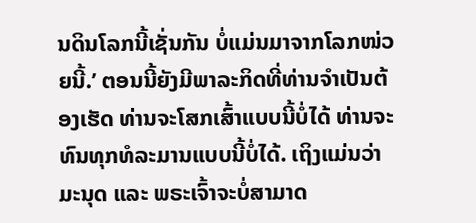ນດິນໂລກນີ້ເຊັ່ນກັນ ບໍ່ແມ່ນມາຈາກໂລກໜ່ວຍນີ້.’ ຕອນນີ້ຍັງມີພາລະກິດທີ່ທ່ານຈໍາເປັນຕ້ອງເຮັດ ທ່ານຈະໂສກເສົ້າແບບນີ້ບໍ່ໄດ້ ທ່ານຈະທົນທຸກທໍລະມານແບບນີ້ບໍ່ໄດ້. ເຖິງແມ່ນວ່າ ມະນຸດ ແລະ ພຣະເຈົ້າຈະບໍ່ສາມາດ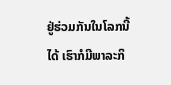ຢູ່ຮ່ວມກັນໃນໂລກນີ້ໄດ້ ເຮົາກໍມີພາລະກິ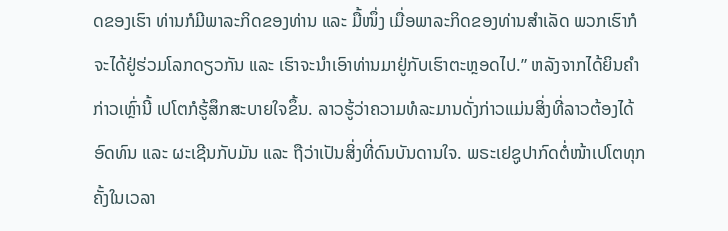ດຂອງເຮົາ ທ່ານກໍມີພາລະກິດຂອງທ່ານ ແລະ ມື້ໜຶ່ງ ເມື່ອພາລະກິດຂອງທ່ານສໍາເລັດ ພວກເຮົາກໍຈະໄດ້ຢູ່ຮ່ວມໂລກດຽວກັນ ແລະ ເຮົາຈະນໍາເອົາທ່ານມາຢູ່ກັບເຮົາຕະຫຼອດໄປ.” ຫລັງຈາກໄດ້ຍິນຄໍາກ່າວເຫຼົ່ານີ້ ເປໂຕກໍຮູ້ສຶກສະບາຍໃຈຂຶ້ນ. ລາວຮູ້ວ່າຄວາມທໍລະມານດັ່ງກ່າວແມ່ນສິ່ງທີ່ລາວຕ້ອງໄດ້ອົດທົນ ແລະ ຜະເຊີນກັບມັນ ແລະ ຖືວ່າເປັນສິ່ງທີ່ດົນບັນດານໃຈ. ພຣະເຢຊູປາກົດຕໍ່ໜ້າເປໂຕທຸກຄັ້ງໃນເວລາ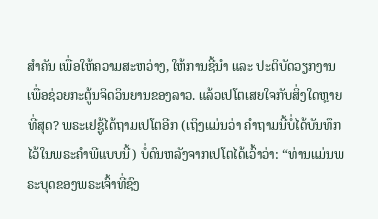ສໍາຄັນ ເພື່ອໃຫ້ຄວາມສະຫວ່າງ, ໃຫ້ການຊີ້ນໍາ ແລະ ປະຕິບັດວຽກງານເພື່ອຊ່ວຍກະຕູ້ນຈິດວິນຍານຂອງລາວ. ແລ້ວເປໂຕເສຍໃຈກັບສິ່ງໃດຫຼາຍທີ່ສຸດ? ພຣະເຢຊູ້ໄດ້ຖາມເປໂຕອີກ (ເຖິງແມ່ນວ່າ ຄໍາຖາມນີ້ບໍ່ໄດ້ບັນທຶກໄວ້ໃນພຣະຄໍາພີແບບນີ້) ບໍ່ດົນຫລັງຈາກເປໂຕໄດ້ເວົ້າວ່າ: “ທ່ານແມ່ນພຣະບຸດຂອງພຣະເຈົ້າທີ່ຊົງ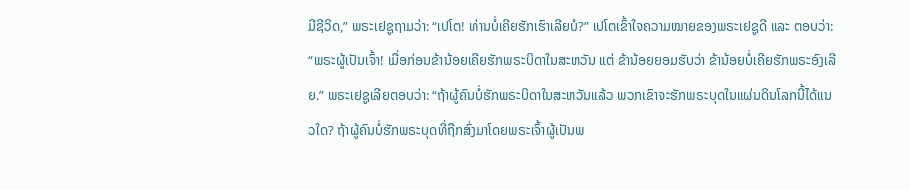ມີຊີວິດ,” ພຣະເຢຊູຖາມວ່າ: “ເປໂຕ! ທ່ານບໍ່ເຄີຍຮັກເຮົາເລີຍບໍ?” ເປໂຕເຂົ້າໃຈຄວາມໝາຍຂອງພຣະເຢຊູດີ ແລະ ຕອບວ່າ: “ພຣະຜູ້ເປັນເຈົ້າ! ເມື່ອກ່ອນຂ້ານ້ອຍເຄີຍຮັກພຣະບິດາໃນສະຫວັນ ແຕ່ ຂ້ານ້ອຍຍອມຮັບວ່າ ຂ້ານ້ອຍບໍ່ເຄີຍຮັກພຣະອົງເລີຍ.” ພຣະເຢຊູເລີຍຕອບວ່າ: “ຖ້າຜູ້ຄົນບໍ່ຮັກພຣະບິດາໃນສະຫວັນແລ້ວ ພວກເຂົາຈະຮັກພຣະບຸດໃນແຜ່ນດິນໂລກນີ້ໄດ້ແນວໃດ? ຖ້າຜູ້ຄົນບໍ່ຮັກພຣະບຸດທີ່ຖືກສົ່ງມາໂດຍພຣະເຈົ້າຜູ້ເປັນພ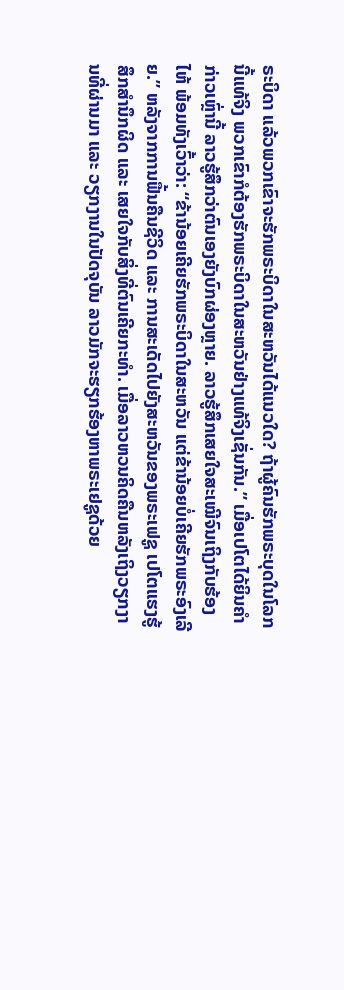ຣະບິດາ ແລ້ວພວກເຂົາຈະຮັກພຣະບິດາໃນສະຫວັນໄດ້ແນວໃດ? ຖ້າຜູ້ຄົນຮັກພຣະບຸດໃນໂລກນີ້ແທ້ຈິງ ພວກເຂົາກໍຕ້ອງຮັກພຣະບິດາໃນສະຫວັນຢ່າງແທ້ຈິງເຊັ່ນກັນ.” ເມື່ອເປໂຕໄດ້ຍິນຄໍາກ່າວເຫຼົ່ານີ້ ລາວຮູ້ສຶກວ່າຕົນເອງຍັງບົກຜ່ອງຫຼາຍ. ລາວຮູ້ສຶກເສຍໃຈສະເໝີຈົນເຖິງກັບຮ້ອງໄຫ້ ພ້ອມທັງເວົ້າວ່າ: “ຂ້ານ້ອຍເຄີຍຮັກພຣະບິດາໃນສະຫວັນ ແຕ່ຂ້ານ້ອຍບໍ່ເຄີຍຮັກພຣະອົງເລີຍ.” ຫລັງຈາກການຟື້ນຄືນຊີວິດ ແລະ ການສະເດັດໄປຍັງສະຫວັນຂອງພຣະເຟຊູ ເປໂຕແຮງຮູ້ສຶກສໍານຶກຜິດ ແລະ ເສຍໃຈກັບສິ່ງທີ່ຕົນເຄີຍກະທໍາ. ເມື່ອລາວຫວນຄິດຄືນຫລັງເຖິງວຽກງານທີ່ຜ່ານມາ ແລະ ວຽກງານໃນປັດຈຸບັນ ລາວມັກຈະຮຽກຮ້ອງຫາພຣະເຢຊູດ້ວຍ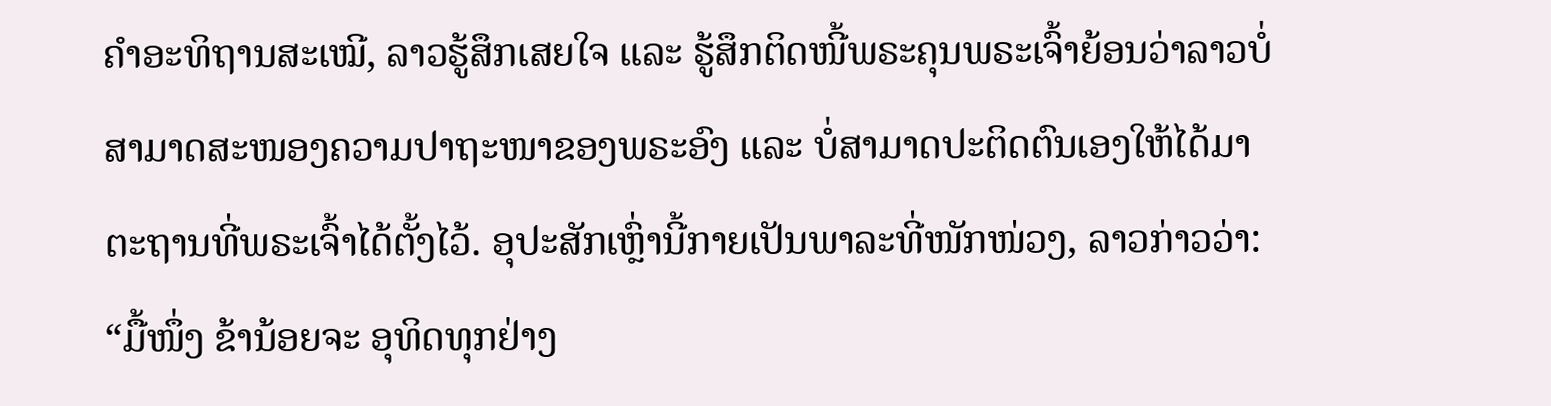ຄໍາອະທິຖານສະເໝີ, ລາວຮູ້ສຶກເສຍໃຈ ແລະ ຮູ້ສຶກຕິດໜີ້ພຣະຄຸນພຣະເຈົ້າຍ້ອນວ່າລາວບໍ່ສາມາດສະໜອງຄວາມປາຖະໜາຂອງພຣະອົງ ແລະ ບໍ່ສາມາດປະຕິດຕົນເອງໃຫ້ໄດ້ມາຕະຖານທີ່ພຣະເຈົ້າໄດ້ຕັ້ງໄວ້. ອຸປະສັກເຫຼົ່ານີ້ກາຍເປັນພາລະທີ່ໜັກໜ່ວງ, ລາວກ່າວວ່າ: “ມື້ໜຶ່ງ ຂ້ານ້ອຍຈະ ອຸທິດທຸກຢ່າງ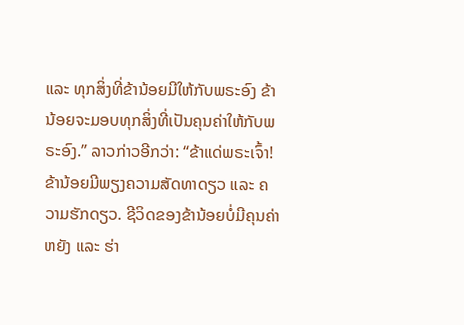ແລະ ທຸກສິ່ງທີ່ຂ້ານ້ອຍມີໃຫ້ກັບພຣະອົງ ຂ້ານ້ອຍຈະມອບທຸກສິ່ງທີ່ເປັນຄຸນຄ່າໃຫ້ກັບພຣະອົງ.” ລາວກ່າວອີກວ່າ: “ຂ້າແດ່ພຣະເຈົ້າ! ຂ້ານ້ອຍມີພຽງຄວາມສັດທາດຽວ ແລະ ຄວາມຮັກດຽວ. ຊີວິດຂອງຂ້ານ້ອຍບໍ່ມີຄຸນຄ່າຫຍັງ ແລະ ຮ່າ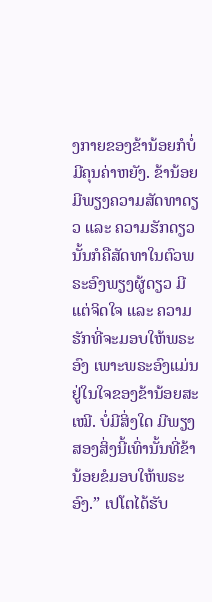ງກາຍຂອງຂ້ານ້ອຍກໍບໍ່ມີຄຸນຄ່າຫຍັງ. ຂ້ານ້ອຍມີພຽງຄວາມສັດທາດຽວ ແລະ ຄວາມຮັກດຽວ ນັ້ນກໍຄືສັດທາໃນຕົວພຣະອົງພຽງຜູ້ດຽວ ມີແຕ່ຈິດໃຈ ແລະ ຄວາມຮັກທີ່ຈະມອບໃຫ້ພຣະອົງ ເພາະພຣະອົງແມ່ນຢູ່ໃນໃຈຂອງຂ້ານ້ອຍສະເໝີ. ບໍ່ມີສິ່ງໃດ ມີພຽງສອງສິ່ງນີ້ເທົ່ານັ້ນທີ່ຂ້ານ້ອຍຂໍມອບໃຫ້ພຣະອົງ.” ເປໂຕໄດ້ຮັບ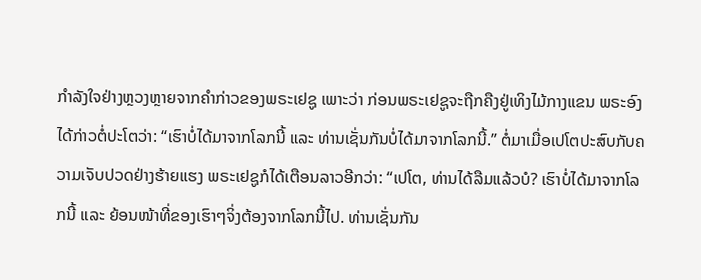ກໍາລັງໃຈຢ່າງຫຼວງຫຼາຍຈາກຄໍາກ່າວຂອງພຣະເຢຊູ ເພາະວ່າ ກ່ອນພຣະເຢຊູຈະຖືກຄືງຢູ່ເທິງໄມ້ກາງແຂນ ພຣະອົງໄດ້ກ່າວຕໍ່ປະໂຕວ່າ: “ເຮົາບໍ່ໄດ້ມາຈາກໂລກນີ້ ແລະ ທ່ານເຊັ່ນກັນບໍ່ໄດ້ມາຈາກໂລກນີ້.” ຕໍ່ມາເມື່ອເປໂຕປະສົບກັບຄວາມເຈັບປວດຢ່າງຮ້າຍແຮງ ພຣະເຢຊູກໍໄດ້ເຕືອນລາວອີກວ່າ: “ເປໂຕ, ທ່ານໄດ້ລືມແລ້ວບໍ? ເຮົາບໍ່ໄດ້ມາຈາກໂລກນີ້ ແລະ ຍ້ອນໜ້າທີ່ຂອງເຮົາໆຈິ່ງຕ້ອງຈາກໂລກນີ້ໄປ. ທ່ານເຊັ່ນກັນ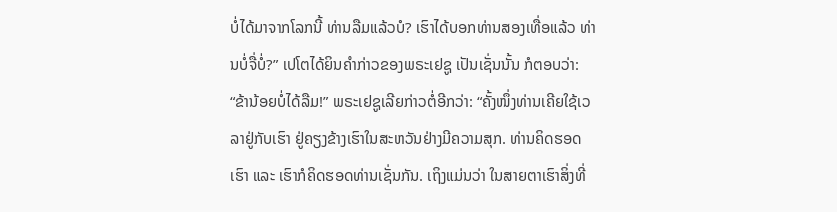ບໍ່ໄດ້ມາຈາກໂລກນີ້ ທ່ານລືມແລ້ວບໍ? ເຮົາໄດ້ບອກທ່ານສອງເທື່ອແລ້ວ ທ່ານບໍ່ຈື່ບໍ່?” ເປໂຕໄດ້ຍິນຄໍາກ່າວຂອງພຣະເຢຊູ ເປັນເຊັ່ນນັ້ນ ກໍຕອບວ່າ: “ຂ້ານ້ອຍບໍ່ໄດ້ລືມ!” ພຣະເຢຊູເລີຍກ່າວຕໍ່ອີກວ່າ: “ຄັ້ງໜຶ່ງທ່ານເຄີຍໃຊ້ເວລາຢູ່ກັບເຮົາ ຢູ່ຄຽງຂ້າງເຮົາໃນສະຫວັນຢ່າງມີຄວາມສຸກ. ທ່ານຄິດຮອດເຮົາ ແລະ ເຮົາກໍຄິດຮອດທ່ານເຊັ່ນກັນ. ເຖິງແມ່ນວ່າ ໃນສາຍຕາເຮົາສິ່ງທີ່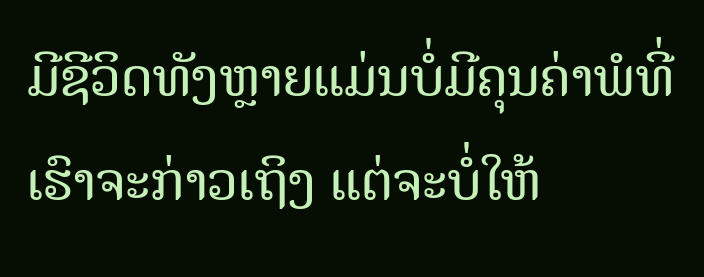ມີຊີວິດທັງຫຼາຍແມ່ນບໍ່ມີຄຸນຄ່າພໍທີ່ເຮົາຈະກ່າວເຖິງ ແຕ່ຈະບໍ່ໃຫ້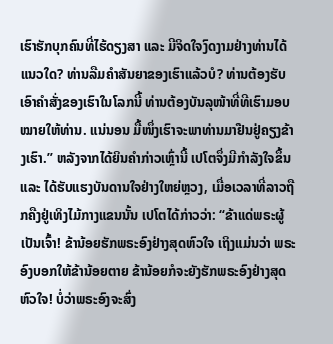ເຮົາຮັກບຸກຄົນທີ່ໄຮ້ດຽງສາ ແລະ ມີຈິດໃຈງົດງາມຢ່າງທ່ານໄດ້ແນວໃດ? ທ່ານລືມຄໍາສັນຍາຂອງເຮົາແລ້ວບໍ? ທ່ານຕ້ອງຮັບເອົາຄໍາສັ່ງຂອງເຮົາໃນໂລກນີ້ ທ່ານຕ້ອງບັນລຸໜ້າທີ່ທີເຮົາມອບໝາຍໃຫ້ທ່ານ. ແນ່ນອນ ມື້ໜຶ່ງເຮົາຈະພາທ່ານມາຢືນຢູ່ຄຽງຂ້າງເຮົາ.” ຫລັງຈາກໄດ້ຍິນຄໍາກ່າວເຫຼົ່ານີ້ ເປໂຕຈຶ່ງມີກໍາລັງໃຈຂຶ້ນ ແລະ ໄດ້ຮັບແຮງບັນດານໃຈຢ່າງໃຫຍ່ຫຼວງ, ເມື່ອເວລາທີ່ລາວຖືກຄືງຢູ່ເທິງໄມ້ກາງແຂນນັ້ນ ເປໂຕໄດ້ກ່າວວ່າ: “ຂ້າແດ່ພຣະຜູ້ເປັນເຈົ້າ! ຂ້ານ້ອຍຮັກພຣະອົງຢ່າງສຸດຫົວໃຈ ເຖິງແມ່ນວ່າ ພຣະອົງບອກໃຫ້ຂ້ານ້ອຍຕາຍ ຂ້ານ້ອຍກໍຈະຍັງຮັກພຣະອົງຢ່າງສຸດຫົວໃຈ! ບໍ່ວ່າພຣະອົງຈະສົ່ງ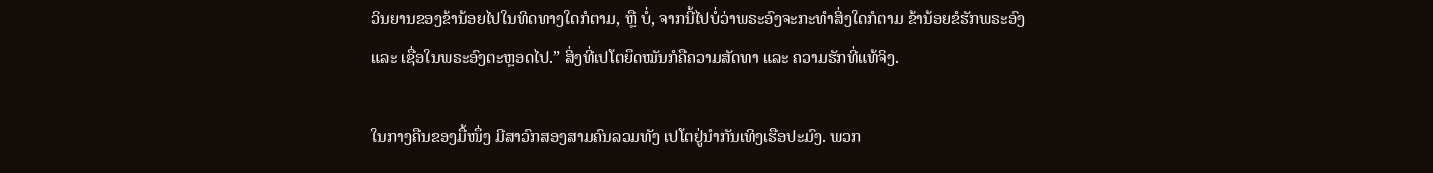ວິນຍານຂອງຂ້ານ້ອຍໄປໃນທິດທາງໃດກໍຕາມ, ຫຼື ບໍ່, ຈາກນີ້ໄປບໍ່ວ່າພຣະອົງຈະກະທໍາສິ່ງໃດກໍຕາມ ຂ້ານ້ອຍຂໍຮັກພຣະອົງ ແລະ ເຊື່ອໃນພຣະອົງຕະຫຼອດໄປ.” ສິ່ງທີ່ເປໂຕຍຶດໝັນກໍຄືຄວາມສັດທາ ແລະ ຄວາມຮັກທີ່ແທ້ຈິງ.

ໃນກາງຄືນຂອງມື້ໜຶ່ງ ມີສາວົກສອງສາມຄົນລວມທັງ ເປໂຕຢູ່ນຳກັນເທິງເຮືອປະມົງ. ພວກ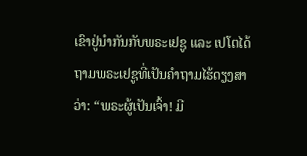ເຂົາຢູ່ນໍາກັນກັບພຣະເຢຊູ ແລະ ເປໂຕໄດ້ຖາມພຣະເຢຊູທີ່ເປັນຄໍາຖາມໄຮ້ດຽງສາວ່າ: “ພຣະຜູ້ເປັນເຈົ້າ! ມີ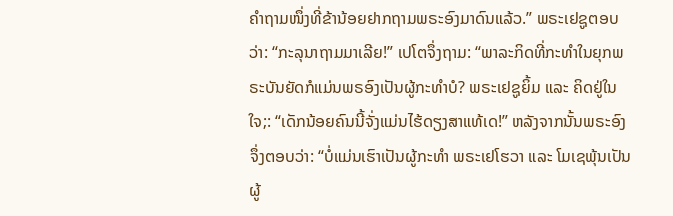ຄໍາຖາມໜຶ່ງທີ່ຂ້ານ້ອຍຢາກຖາມພຣະອົງມາດົນແລ້ວ.” ພຣະເຢຊູຕອບວ່າ: “ກະລຸນາຖາມມາເລີຍ!” ເປໂຕຈຶ່ງຖາມ: “ພາລະກິດທີ່ກະທໍາໃນຍຸກພຣະບັນຍັດກໍແມ່ນພຣອົງເປັນຜູ້ກະທໍາບໍ? ພຣະເຢຊູຍິ້ມ ແລະ ຄິດຢູ່ໃນໃຈ;: “ເດັກນ້ອຍຄົນນີ້ຈັ່ງແມ່ນໄຮ້ດຽງສາແທ້ເດ!” ຫລັງຈາກນັ້ນພຣະອົງຈຶ່ງຕອບວ່າ: “ບໍ່ແມ່ນເຮົາເປັນຜູ້ກະທໍາ ພຣະເຢໂຮວາ ແລະ ໂມເຊພຸ້ນເປັນຜູ້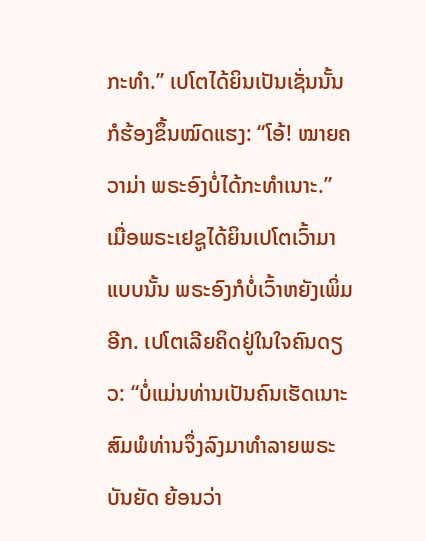ກະທໍາ.” ເປໂຕໄດ້ຍິນເປັນເຊັ່ນນັ້ນກໍຮ້ອງຂຶ້ນໝົດແຮງ: “ໂອ້! ໝາຍຄວາມ່າ ພຣະອົງບໍ່ໄດ້ກະທໍາເນາະ.” ເມື່ອພຣະເຢຊູໄດ້ຍິນເປໂຕເວົ້າມາແບບນັ້ນ ພຣະອົງກໍບໍ່ເວົ້າຫຍັງເພິ່ມອີກ. ເປໂຕເລີຍຄິດຢູ່ໃນໃຈຄົນດຽວ: “ບໍ່ແມ່ນທ່ານເປັນຄົນເຮັດເນາະ ສົມພໍທ່ານຈຶ່ງລົງມາທໍາລາຍພຣະບັນຍັດ ຍ້ອນວ່າ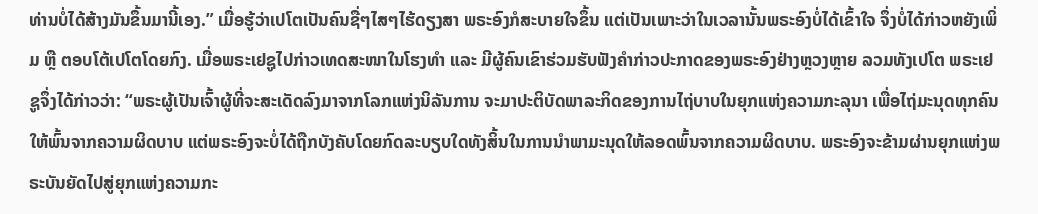ທ່ານບໍ່ໄດ້ສ້າງມັນຂຶ້ນມານີ້ເອງ.” ເມື່ອຮູ້ວ່າເປໂຕເປັນຄົນຊື່ໆໄສໆໄຮ້ດຽງສາ ພຣະອົງກໍສະບາຍໃຈຂຶ້ນ ແຕ່ເປັນເພາະວ່າໃນເວລານັ້ນພຣະອົງບໍ່ໄດ້ເຂົ້າໃຈ ຈຶ່ງບໍ່ໄດ້ກ່າວຫຍັງເພິ່ມ ຫຼື ຕອບໂຕ້ເປໂຕໂດຍກົງ. ເມື່ອພຣະເຢຊູໄປກ່າວເທດສະໜາໃນໂຮງທໍາ ແລະ ມີຜູ້ຄົນເຂົາຮ່ວມຮັບຟັງຄໍາກ່າວປະກາດຂອງພຣະອົງຢ່າງຫຼວງຫຼາຍ ລວມທັງເປໂຕ ພຣະເຢຊູຈຶ່ງໄດ້ກ່າວວ່າ: “ພຣະຜູ້ເປັນເຈົ້າຜູ້ທີ່ຈະສະເດັດລົງມາຈາກໂລກແຫ່ງນິລັນການ ຈະມາປະຕິບັດພາລະກິດຂອງການໄຖ່ບາບໃນຍຸກແຫ່ງຄວາມກະລຸນາ ເພື່ອໄຖ່ມະນຸດທຸກຄົນໃຫ້ພົ້ນຈາກຄວາມຜິດບາບ ແຕ່ພຣະອົງຈະບໍ່ໄດ້ຖືກບັງຄັບໂດຍກົດລະບຽບໃດທັງສິ້ນໃນການນໍາພາມະນຸດໃຫ້ລອດພົ້ນຈາກຄວາມຜິດບາບ. ພຣະອົງຈະຂ້າມຜ່ານຍຸກແຫ່ງພຣະບັນຍັດໄປສູ່ຍຸກແຫ່ງຄວາມກະ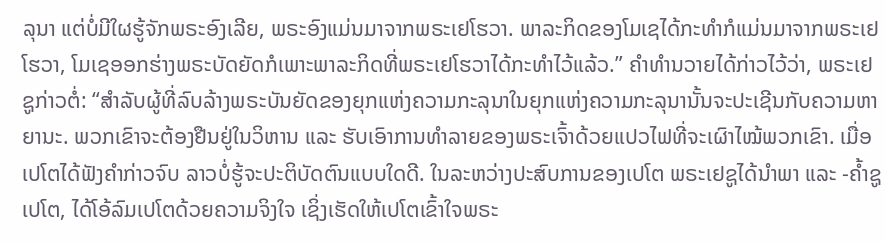ລຸນາ ແຕ່ບໍ່ມີໃຜຮູ້ຈັກພຣະອົງເລີຍ, ພຣະອົງແມ່ນມາຈາກພຣະເຢໂຮວາ. ພາລະກິດຂອງໂມເຊໄດ້ກະທໍາກໍແມ່ນມາຈາກພຣະເຢໂຮວາ, ໂມເຊອອກຮ່າງພຣະບັດຍັດກໍເພາະພາລະກິດທີ່ພຣະເຢໂຮວາໄດ້ກະທໍາໄວ້ແລ້ວ.” ຄໍາທໍານວາຍໄດ້ກ່າວໄວ້ວ່າ, ພຣະເຢຊູກ່າວຕໍ່: “ສໍາລັບຜູ້ທີ່ລົບລ້າງພຣະບັນຍັດຂອງຍຸກແຫ່ງຄວາມກະລຸນາໃນຍຸກແຫ່ງຄວາມກະລຸນານັ້ນຈະປະເຊີນກັບຄວາມຫາຍານະ. ພວກເຂົາຈະຕ້ອງຢືນຢູ່ໃນວິຫານ ແລະ ຮັບເອົາການທໍາລາຍຂອງພຣະເຈົ້າດ້ວຍແປວໄຟທີ່ຈະເຜົາໄໝ້ພວກເຂົາ. ເມື່ອເປໂຕໄດ້ຟັງຄໍາກ່າວຈົບ ລາວບໍ່ຮູ້ຈະປະຕິບັດຕົນແບບໃດດີ. ໃນລະຫວ່າງປະສົບການຂອງເປໂຕ ພຣະເຢຊູໄດ້ນໍາພາ ແລະ -ຄ້ຳຊູເປໂຕ, ໄດ້ໂອ້ລົມເປໂຕດ້ວຍຄວາມຈິງໃຈ ເຊິ່ງເຮັດໃຫ້ເປໂຕເຂົ້າໃຈພຣະ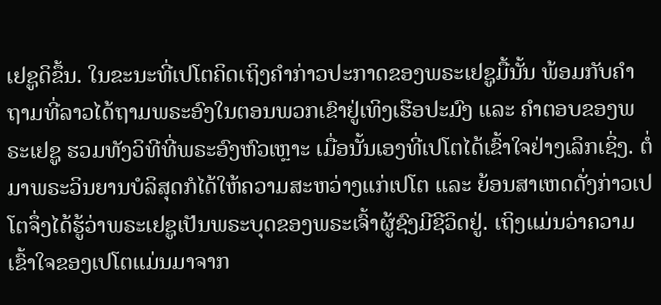ເຢຊູດິຂຶ້ນ. ໃນຂະນະທີ່ເປໂຕຄິດເຖິງຄໍາກ່າວປະກາດຂອງພຣະເຢຊູມື້ນັ້ນ ພ້ອມກັບຄໍາຖາມທີ່ລາວໄດ້ຖາມພຣະອົງໃນຕອນພວກເຂົາຢູ່ເທິງເຮືອປະມົງ ແລະ ຄໍາຕອບຂອງພຣະເຢຊູ ຮວມທັງວິທີທີ່ພຣະອົງຫົວເຫຼາະ ເມື່ອນັ້ນເອງທີ່ເປໂຕໄດ້ເຂົ້າໃຈຢ່າງເລິກເຊິ່ງ. ຕໍ່ມາພຣະວິນຍານບໍລິສຸດກໍໄດ້ໃຫ້ຄວາມສະຫວ່າງແກ່ເປໂຕ ແລະ ຍ້ອນສາເຫດດັ່ງກ່າວເປໂຕຈຶ່ງໄດ້ຮູ້ວ່າພຣະເຢຊູເປັນພຣະບຸດຂອງພຣະເຈົ້າຜູ້ຊົງມີຊີວິດຢູ່. ເຖິງແມ່ນວ່າຄວາມເຂົ້າໃຈຂອງເປໂຕແມ່ນມາຈາກ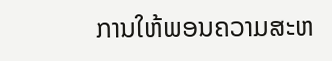ການໃຫ້ພອນຄວາມສະຫ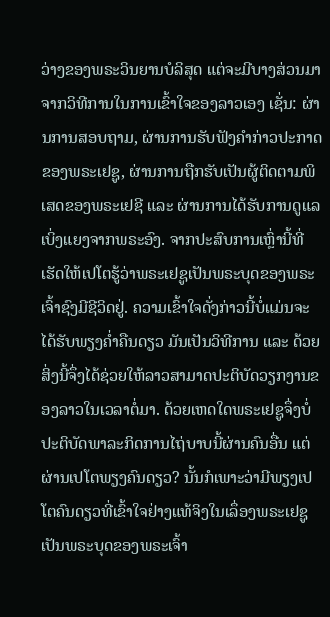ວ່າງຂອງພຣະວິນຍານບໍລິສຸດ ແຕ່ຈະມີບາງສ່ວນມາຈາກວິທີການໃນການເຂົ້າໃຈຂອງລາວເອງ ເຊັ່ນ: ຜ່ານການສອບຖາມ, ຜ່ານການຮັບຟັງຄໍາກ່າວປະກາດຂອງພຣະເຢຊູ, ຜ່ານການຖືກຮັບເປັນຜູ້ຕິດຕາມພິເສດຂອງພຣະເຢຊີ ແລະ ຜ່ານການໄດ້ຮັບການດູແລເບິ່ງແຍງຈາກພຣະອົງ. ຈາກປະສົບການເຫຼົ່ານີ້ທີ່ເຮັດໃຫ້ເປໂຕຮູ້ວ່າພຣະເຢຊູເປັນພຣະບຸດຂອງພຣະເຈົ້າຊົງມີຊີວິດຢູ່. ຄວາມເຂົ້າໃຈດັ່ງກ່າວນີ້ບໍ່ແມ່ນຈະໄດ້ຮັບພຽງຄໍ່າຄືນດຽວ ມັນເປັນວິທີການ ແລະ ດ້ວຍສິ່ງນີ້ຈຶ່ງໄດ້ຊ່ວຍໃຫ້ລາວສາມາດປະຕິບັດວຽກງານຂອງລາວໃນເວລາຕໍ່ມາ. ດ້ວຍເຫດໃດພຣະເຢຊູຈຶ່ງບໍ່ປະຕິບັດພາລະກິດການໄຖ່ບາບນີ້ຜ່ານຄົນອື່ນ ແຕ່ຜ່ານເປໂຕພຽງຄົນດຽວ? ນັ້ນກໍເພາະວ່າມີພຽງເປໂຕຄົນດຽວທີ່ເຂົ້າໃຈຢ່າງແທ້ຈິງໃນເລຶ່ອງພຣະເຢຊູເປັນພຣະບຸດຂອງພຣະເຈົ້າ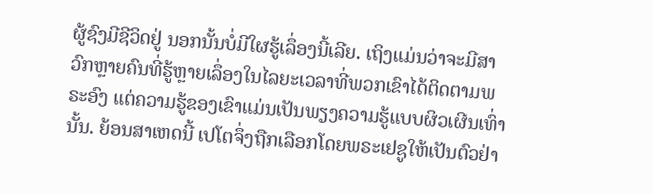ຜູ້ຊົງມີຊີວິດຢູ່ ນອກນັ້ນບໍ່ມີໃຜຮູ້ເລຶ່ອງນີ້ເລີຍ. ເຖິງແມ່ນວ່າຈະມີສາວົກຫຼາຍຄົນທີ່ຮູ້ຫຼາຍເລຶ່ອງໃນໄລຍະເວລາທີ່ພວກເຂົາໄດ້ຕິດຕາມພຣະອົງ ແຕ່ຄວາມຮູ້ຂອງເຂົາແມ່ນເປັນພຽງຄວາມຮູ້ແບບຜິວເຜີນເທົ່ານັ້ນ. ຍ້ອນສາເຫດນີ້ ເປໂຕຈຶ່ງຖືກເລືອກໂດຍພຣະເຢຊູໃຫ້ເປັນຕົວຢ່າ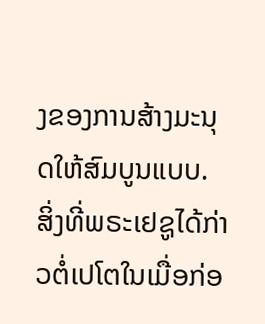ງຂອງການສ້າງມະນຸດໃຫ້ສົມບູນແບບ. ສິ່ງທີ່ພຣະເຢຊູໄດ້ກ່າວຕໍ່ເປໂຕໃນເມື່ອກ່ອ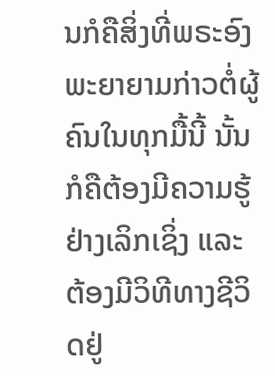ນກໍຄືສິ່ງທີ່ພຣະອົງພະຍາຍາມກ່າວຕໍ່ຜູ້ຄົນໃນທຸກມື້ນີ້ ນັ້ນກໍຄືຕ້ອງມີຄວາມຮູ້ຢ່າງເລິກເຊິ່ງ ແລະ ຕ້ອງມີວິທີທາງຊີວິດຢູ່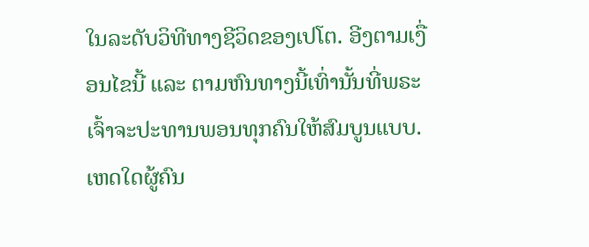ໃນລະດັບວິທີທາງຊີວິດຂອງເປໂຕ. ອີງຕາມເງື່ອນໄຂນີ້ ແລະ ຕາມຫົນທາງນີ້ເທົ່ານັ້ນທີ່ພຣະເຈົ້າຈະປະທານພອນທຸກຄົນໃຫ້ສົມບູນແບບ. ເຫດໃດຜູ້ຄົນ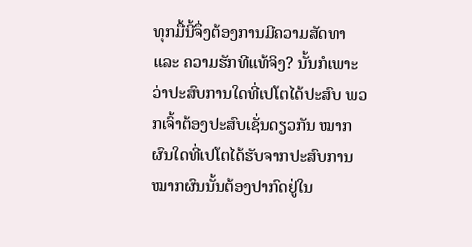ທຸກມື້ນີ້ຈຶ່ງຕ້ອງການມີຄວາມສັດທາ ແລະ ຄວາມຮັກທີແທ້ຈິງ? ນັ້ນກໍເພາະວ່າປະສົບການໃດທີ່ເປໂຕໄດ້ປະສົບ ພວກເຈົ້າຕ້ອງປະສົບເຊັ່ນດຽວກັນ ໝາກຜົນໃດທີ່ເປໂຕໄດ້ຮັບຈາກປະສົບການ ໝາກຜົນນັ້ນຕ້ອງປາກົດຢູ່ໃນ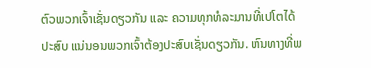ຕົວພວກເຈົ້າເຊັ່ນດຽວກັນ ແລະ ຄວາມທຸກທໍລະມານທີ່ເປໂຕໄດ້ປະສົບ ແນ່ນອນພວກເຈົ້າຕ້ອງປະສົບເຊັ່ນດຽວກັນ. ຫົນທາງທີ່ພ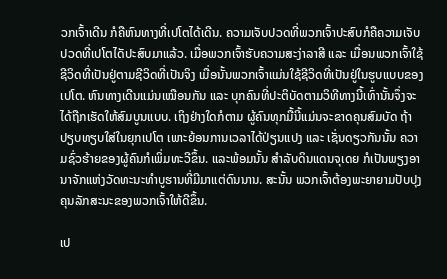ວກເຈົ້າເດີນ ກໍຄືຫົນທາງທີ່ເປໂຕໄດ້ເດີນ. ຄວາມເຈັບປວດທີ່ພວກເຈົ້າປະສົບກໍຄືຄວາມເຈັບປວດທີ່ເປໂຕໄດັປະສົບມາແລ້ວ. ເມື່ອພວກເຈົ້າຮັບຄວາມສະງ່າລາສີ ແລະ ເມື່ອນພວກເຈົ້າໃຊ້ຊີວິດທີ່ເປັນຢູ່ຕາມຊີວິດທີ່ເປັນຈິງ ເມື່ອນັ້ນພວກເຈົ້າແມ່ນໃຊ້ຊີວິດທີ່ເປັນຢູ່ໃນຮູບແບບຂອງເປໂຕ. ຫົນທາງເດີນແມ່ນເໝືອນກັນ ແລະ ບຸກຄົນທີ່ປະຕິບັດຕາມວິທີທາງນີ້ເທົ່ານັ້ນຈຶ່ງຈະໄດ້ຖືກເຮັດໃຫ້ສົມບູນແບບ. ເຖິງຢ່າງໃດກໍຕາມ ຜູ້ຄົນທຸກມື້ນີ້ແມ່ນຈະຂາດຄຸນສົມບັດ ຖ້າປຽບທຽບໃສ່ໃນຍຸກເປໂຕ ເພາະຍ້ອນການເວລາໄດ້ປ່ຽນແປງ ແລະ ເຊັ່ນດຽວກັນນັ້ນ ຄວາມຊົ່ວຮ້າຍຂອງຜູ້ຄົນກໍເພິ່ມທະວີຂຶ້ນ. ແລະພ້ອມນັ້ນ ສໍາລັບດິນແດນຈຸເດຍ ກໍເປັນພຽງອານາຈັກແຫ່ງວັດທະນະທໍາບູຮານທີ່ມີມາແຕ່ດົນນານ. ສະນັ້ນ ພວກເຈົ້າຕ້ອງພະຍາຍາມປັບປຸງຄຸນລັກສະນະຂອງພວກເຈົ້າໃຫ້ດີຂຶ້ນ.

ເປ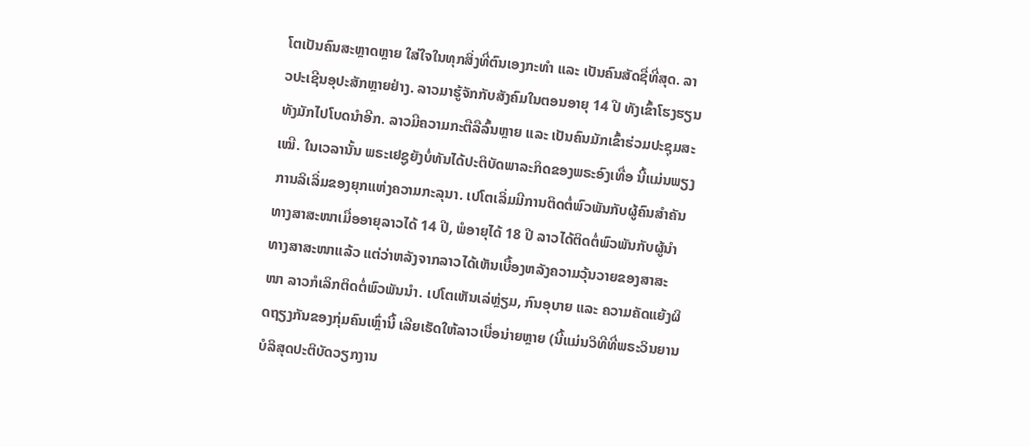ໂຕເປັນຄົນສະຫຼາດຫຼາຍ ໃສ່ໃຈໃນທຸກສິ່ງທີ່ຕົນເອງກະທໍາ ແລະ ເປັນຄົນສັດຊື່ທີ່ສຸດ. ລາວປະເຊີນອຸປະສັກຫຼາຍຢ່າງ. ລາວມາຮູ້ຈັກກັບສັງຄົມໃນຕອນອາຍຸ 14 ປີ ທັງເຂົ້າໂຮງຮຽນ ທັງມັກໄປໂບດນໍາອີກ. ລາວມີຄວາມກະຕືລືລົ້ນຫຼາຍ ແລະ ເປັນຄົນມັກເຂົ້າຮ່ວມປະຊຸມສະເໝີ. ໃນເວລານັ້ນ ພຣະເຢຊູຍັງບໍ່ທັນໄດ້ປະຕິບັດພາລະກິດຂອງພຣະອົງເທື່ອ ນີ້ແມ່ນພຽງການລິເລິ່ມຂອງຍຸກແຫ່ງຄວາມກະລຸນາ. ເປໂຕເລິ່ມມີການຕິດຕໍ່ພົວພັນກັບຜູ້ຄົນສໍາຄັນທາງສາສະໜາເມື່ອອາຍຸລາວໄດ້ 14 ປີ, ພໍອາຍຸໄດ້ 18 ປີ ລາວໄດ້ຕິດຕໍ່ພົວພັນກັບຜູ້ນໍາທາງສາສະໜາແລ້ວ ແຕ່ວ່າຫລັງຈາກລາວໄດ້ເຫັນເບື້ອງຫລັງຄວາມວຸ້ນວາຍຂອງສາສະໜາ ລາວກໍເລິກຕິດຕໍ່ພົວພັນນໍາ. ເປໂຕເຫັນເລ່ຫຼ່ຽມ, ກົນອຸບາຍ ແລະ ຄວາມຄັດແຍ້ງຜິດຖຽງກັນຂອງກຸ່ມຄົນເຫຼົ່ານີ້ ເລີຍເຮັດໃຫ້ລາວເບື່ອນ່າຍຫຼາຍ (ນີ້ແມ່ນວິທີທີ່ພຣະວິນຍານບໍລິສຸດປະຕິບັດວຽກງານ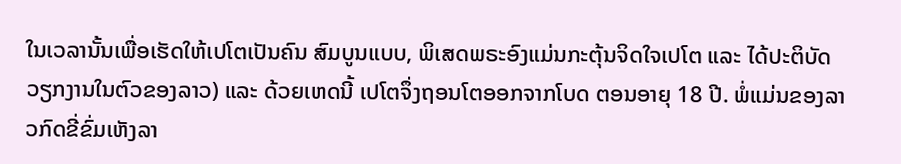ໃນເວລານັ້ນເພື່ອເຮັດໃຫ້ເປໂຕເປັນຄົນ ສົມບູນແບບ, ພິເສດພຣະອົງແມ່ນກະຕຸ້ນຈິດໃຈເປໂຕ ແລະ ໄດ້ປະຕິບັດວຽກງານໃນຕົວຂອງລາວ) ແລະ ດ້ວຍເຫດນີ້ ເປໂຕຈຶ່ງຖອນໂຕອອກຈາກໂບດ ຕອນອາຍຸ 18 ປີ. ພໍ່ແມ່ນຂອງລາວກົດຂີ່ຂົ່ມເຫັງລາ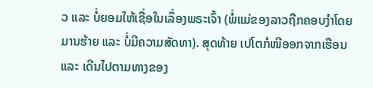ວ ແລະ ບໍ່ຍອມໃຫ້ເຊື່ອໃນເລຶ່ອງພຣະເຈົ້າ (ພໍ່ແມ່ຂອງລາວຖືກຄອບງໍາໂດຍມານຮ້າຍ ແລະ ບໍ່ມີຄວາມສັດທາ). ສຸດທ້າຍ ເປໂຕກໍໜີອອກຈາກເຮືອນ ແລະ ເດີນໄປຕາມທາງຂອງ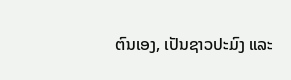ຕົນເອງ, ເປັນຊາວປະມົງ ແລະ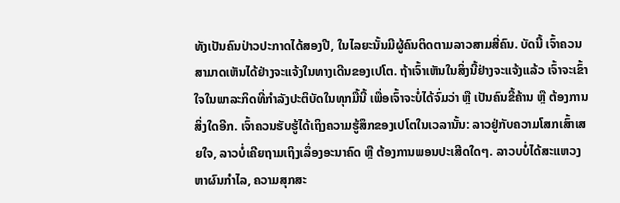ທັງເປັນຄົນປ່າວປະກາດໄດ້ສອງປີ, ໃນໄລຍະນັ້ນມີຜູ້ຄົນຕິດຕາມລາວສາມສີ່ຄົນ. ບັດນີ້ ເຈົ້າຄວນສາມາດເຫັນໄດ້ຢ່າງຈະແຈ້ງໃນທາງເດີນຂອງເປໂຕ. ຖ້າເຈົ້າເຫັນໃນສິ່ງນີ້ຢ່າງຈະແຈ້ງແລ້ວ ເຈົ້າຈະເຂົ້າໃຈໃນພາລະກິດທີ່ກໍາລັງປະຕິບັດໃນທຸກມື້ນີ້ ເພື່ອເຈົ້າຈະບໍ່ໄດ້ຈົ່ມວ່າ ຫຼື ເປັນຄົນຂີ້ຄ້ານ ຫຼື ຕ້ອງການສິ່ງໃດອີກ. ເຈົ້າຄວນຮັບຮູ້ໄດ້ເຖິງຄວາມຮູ້ສຶກຂອງເປໂຕໃນເວລານັ້ນ: ລາວຢູ່ກັບຄວາມໂສກເສົ້າເສຍໃຈ, ລາວບໍ່ເຄີຍຖາມເຖິງເລຶ່ອງອະນາຄົດ ຫຼື ຕ້ອງການພອນປະເສີດໃດໆ. ລາວບບໍ່ໄດ້ສະແຫວງຫາຜົນກໍາໄລ, ຄວາມສຸກສະ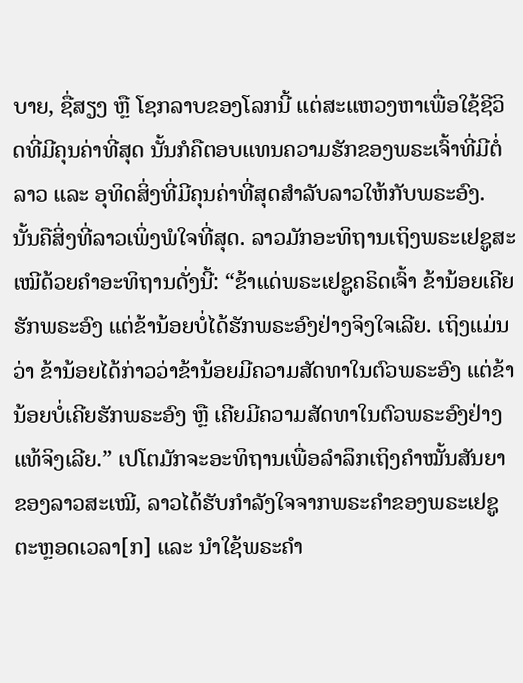ບາຍ, ຊື່ສຽງ ຫຼື ໂຊກລາບຂອງໂລກນີ້ ແຕ່ສະແຫວງຫາເພື່ອໃຊ້ຊີວິດທີ່ມີຄຸນຄ່າທີ່ສຸດ ນັ້ນກໍຄືຕອບແທນຄວາມຮັກຂອງພຣະເຈົ້າທີ່ມີຕໍ່ລາວ ແລະ ອຸທິດສິ່ງທີ່ມີຄຸນຄ່າທີ່ສຸດສໍາລັບລາວໃຫ້ກັບພຣະອົງ. ນັ້ນຄືສິ່ງທີ່ລາວເພິ່ງພໍໃຈທີ່ສຸດ. ລາວມັກອະທິຖານເຖິງພຣະເຢຊູສະເໝີດ້ວຍຄໍາອະທິຖານດັ່ງນີ້: “ຂ້າແດ່ພຣະເຢຊູຄຣິດເຈົ້າ ຂ້ານ້ອຍເຄີຍຮັກພຣະອົງ ແຕ່ຂ້ານ້ອຍບໍ່ໄດ້ຮັກພຣະອົງຢ່າງຈິງໃຈເລີຍ. ເຖິງແມ່ນວ່າ ຂ້ານ້ອຍໄດ້ກ່າວວ່າຂ້ານ້ອຍມີຄວາມສັດທາໃນຕົວພຣະອົງ ແຕ່ຂ້ານ້ອຍບໍ່ເຄີຍຮັກພຣະອົງ ຫຼື ເຄີຍມີຄວາມສັດທາໃນຕົວພຣະອົງຢ່າງແທ້ຈິງເລີຍ.” ເປໂຕມັກຈະອະທິຖານເພື່ອລຳລຶກເຖິງຄຳໝັ້ນສັນຍາຂອງລາວສະເໝີ, ລາວໄດ້ຮັບກໍາລັງໃຈຈາກພຣະຄໍາຂອງພຣະເຢຊູຕະຫຼອດເວລາ[ກ] ແລະ ນໍາໃຊ້ພຣະຄໍາ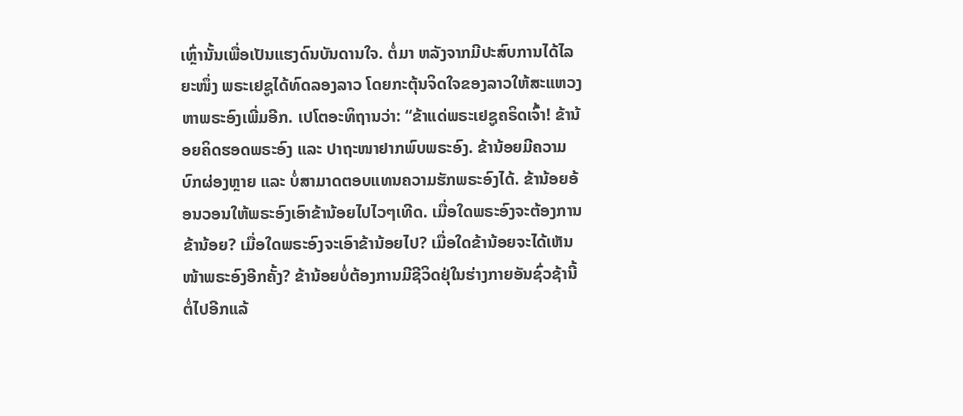ເຫຼົ່ານັ້ນເພື່ອເປັນແຮງດົນບັນດານໃຈ. ຕໍ່ມາ ຫລັງຈາກມີປະສົບການໄດ້ໄລຍະໜຶ່ງ ພຣະເຢຊູໄດ້ທົດລອງລາວ ໂດຍກະຕຸ້ນຈິດໃຈຂອງລາວໃຫ້ສະແຫວງຫາພຣະອົງເພີ່ມອີກ. ເປໂຕອະທິຖານວ່າ: “ຂ້າແດ່ພຣະເຢຊູຄຣິດເຈົ້າ! ຂ້ານ້ອຍຄິດຮອດພຣະອົງ ແລະ ປາຖະໜາຢາກພົບພຣະອົງ. ຂ້ານ້ອຍມີຄວາມບົກຜ່ອງຫຼາຍ ແລະ ບໍ່ສາມາດຕອບແທນຄວາມຮັກພຣະອົງໄດ້. ຂ້ານ້ອຍອ້ອນວອນໃຫ້ພຣະອົງເອົາຂ້ານ້ອຍໄປໄວໆເທີດ. ເມື່ອໃດພຣະອົງຈະຕ້ອງການຂ້ານ້ອຍ? ເມື່ອໃດພຣະອົງຈະເອົາຂ້ານ້ອຍໄປ? ເມື່ອໃດຂ້ານ້ອຍຈະໄດ້ເຫັນໜ້າພຣະອົງອີກຄັ້ງ? ຂ້ານ້ອຍບໍ່ຕ້ອງການມີຊີວິດຢຸ່ໃນຮ່າງກາຍອັນຊົ່ວຊ້ານີ້ຕໍ່ໄປອີກແລ້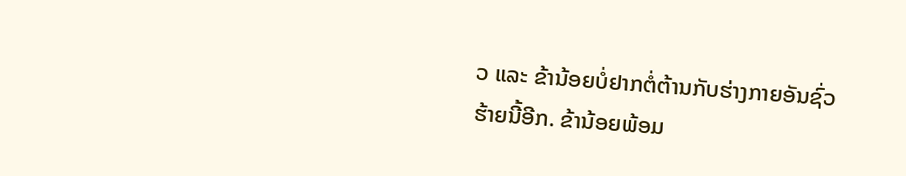ວ ແລະ ຂ້ານ້ອຍບໍ່ຢາກຕໍ່ຕ້ານກັບຮ່າງກາຍອັນຊົ່ວຮ້າຍນີ້ອີກ. ຂ້ານ້ອຍພ້ອມ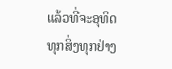ແລ້ວທີ່ຈະອຸທິດທຸກສິ່ງທຸກຢ່າງ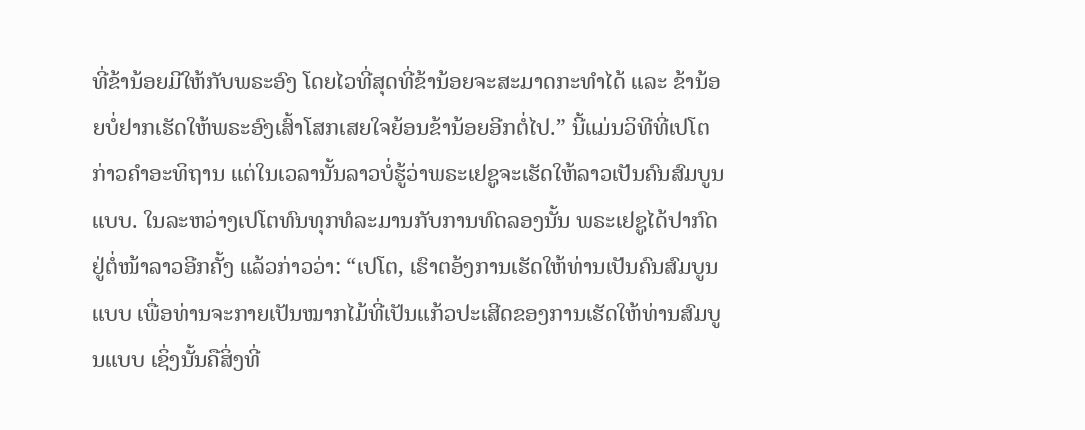ທີ່ຂ້ານ້ອຍມີໃຫ້ກັບພຣະອົງ ໂດຍໄວທີ່ສຸດທີ່ຂ້ານ້ອຍຈະສະມາດກະທໍາໄດ້ ແລະ ຂ້ານ້ອຍບໍ່ຢາກເຮັດໃຫ້ພຣະອົງເສົ້າໂສກເສຍໃຈຍ້ອນຂ້ານ້ອຍອີກຕໍ່ໄປ.” ນີ້ແມ່ນວິທີທີ່ເປໂຕກ່າວຄໍາອະທິຖານ ແຕ່ໃນເວລານັ້ນລາວບໍ່ຮູ້ວ່າພຣະເຢຊູຈະເຮັດໃຫ້ລາວເປັນຄົນສົມບູນແບບ. ໃນລະຫວ່າງເປໂຕທົນທຸກທໍລະມານກັບການທົດລອງນັ້ນ ພຣະເຢຊູໄດ້ປາກົດຢູ່ຕໍ່ໜ້າລາວອີກຄັ້ງ ແລ້ວກ່າວວ່າ: “ເປໂຕ, ເຮົາຕອ້ງການເຮັດໃຫ້ທ່ານເປັນຄົນສົມບູນແບບ ເພື່ອທ່ານຈະກາຍເປັນໝາກໄມ້ທີ່ເປັນແກ້ວປະເສີດຂອງການເຮັດໃຫ້ທ່ານສົມບູນແບບ ເຊິ່ງນັ້ນຄືສິ່ງທີ່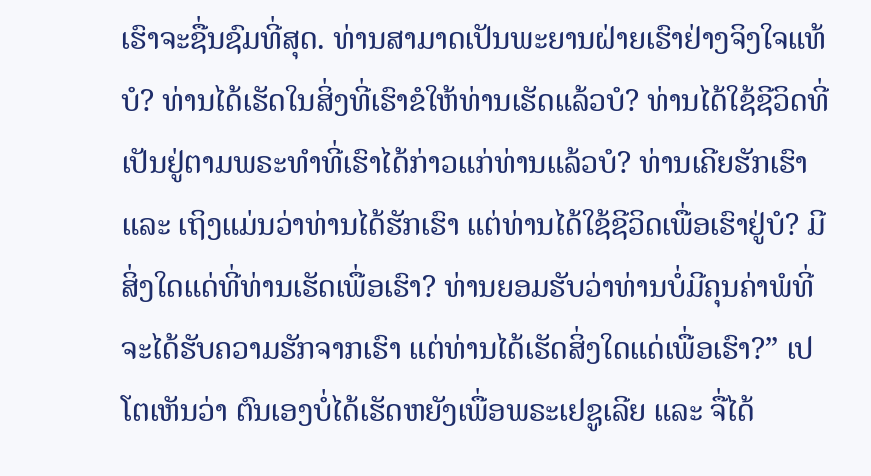ເຮົາຈະຊື່ນຊົມທີ່ສຸດ. ທ່ານສາມາດເປັນພະຍານຝ່າຍເຮົາຢ່າງຈິງໃຈແທ້ບໍ? ທ່ານໄດ້ເຮັດໃນສິ່ງທີ່ເຮົາຂໍໃຫ້ທ່ານເຮັດແລ້ວບໍ? ທ່ານໄດ້ໃຊ້ຊີວິດທີ່ເປັນຢູ່ຕາມພຣະທໍາທີ່ເຮົາໄດ້ກ່າວແກ່ທ່ານແລ້ວບໍ? ທ່ານເຄີຍຮັກເຮົາ ແລະ ເຖິງແມ່ນວ່າທ່ານໄດ້ຮັກເຮົາ ແຕ່ທ່ານໄດ້ໃຊ້ຊີວິດເພື່ອເຮົາຢູ່ບໍ? ມີສິ່ງໃດແດ່ທີ່ທ່ານເຮັດເພື່ອເຮົາ? ທ່ານຍອມຮັບວ່າທ່ານບໍ່ມີຄຸນຄ່າພໍທີ່ຈະໄດ້ຮັບຄວາມຮັກຈາກເຮົາ ແຕ່ທ່ານໄດ້ເຮັດສິ່ງໃດແດ່ເພື່ອເຮົາ?” ເປໂຕເຫັນວ່າ ຕົນເອງບໍ່ໄດ້ເຮັດຫຍັງເພື່ອພຣະເຢຊູເລີຍ ແລະ ຈື່ໄດ້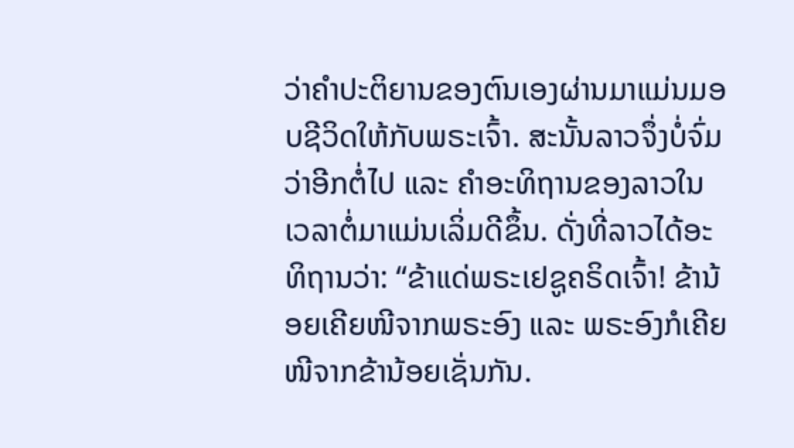ວ່າຄໍາປະຕິຍານຂອງຕົນເອງຜ່ານມາແມ່ນມອບຊີວິດໃຫ້ກັບພຣະເຈົ້າ. ສະນັ້ນລາວຈຶ່ງບໍ່ຈົ່ມວ່າອີກຕໍ່ໄປ ແລະ ຄໍາອະທິຖານຂອງລາວໃນເວລາຕໍ່ມາແມ່ນເລິ່ມດີຂຶ້ນ. ດັ່ງທີ່ລາວໄດ້ອະທິຖານວ່າ: “ຂ້າແດ່ພຣະເຢຊູຄຣິດເຈົ້າ! ຂ້ານ້ອຍເຄີຍໜີຈາກພຣະອົງ ແລະ ພຣະອົງກໍເຄີຍໜີຈາກຂ້ານ້ອຍເຊັ່ນກັນ.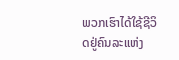ພວກເຮົາໄດ້ໃຊ້ຊີວິດຢູ່ຄົນລະແຫ່ງ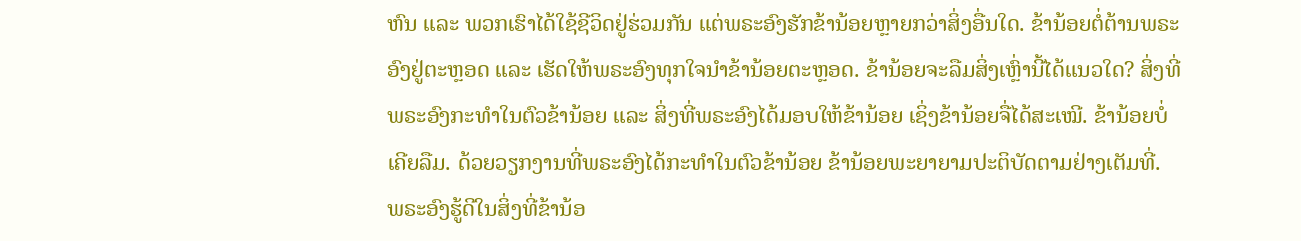ຫົນ ແລະ ພວກເຮົາໄດ້ໃຊ້ຊີວິດຢູ່ຮ່ວມກັນ ແຕ່ພຣະອົງຮັກຂ້ານ້ອຍຫຼາຍກວ່າສິ່ງອື່ນໃດ. ຂ້ານ້ອຍຕໍ່ຕ້ານພຣະອົງຢູ່ຕະຫຼອດ ແລະ ເຮັດໃຫ້ພຣະອົງທຸກໃຈນໍາຂ້ານ້ອຍຕະຫຼອດ. ຂ້ານ້ອຍຈະລືມສິ່ງເຫຼົ່ານີ້ໄດ້ແນວໃດ? ສິ່ງທີ່ພຣະອົງກະທໍາໃນຕົວຂ້ານ້ອຍ ແລະ ສິ່ງທີ່ພຣະອົງໄດ້ມອບໃຫ້ຂ້ານ້ອຍ ເຊິ່ງຂ້ານ້ອຍຈື່ໄດ້ສະເໝີ. ຂ້ານ້ອຍບໍ່ເຄີຍລືມ. ດ້ວຍວຽກງານທີ່ພຣະອົງໄດ້ກະທໍາໃນຕົວຂ້ານ້ອຍ ຂ້ານ້ອຍພະຍາຍາມປະຕິບັດຕາມຢ່າງເຕັມທີ່. ພຣະອົງຮູ້ດີໃນສິ່ງທີ່ຂ້ານ້ອ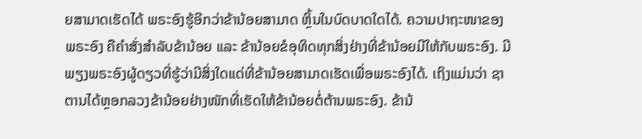ຍສາມາດເຮັດໄດ້ ພຣະອົງຮູ້ອີກວ່າຂ້ານ້ອຍສາມາດ ຫຼິ້ນໃນບົດບາດໃດໄດ້. ຄວາມປາຖະໜາຂອງພຣະອົງ ຄືຄໍາສັ່ງສຳລັບຂ້ານ້ອຍ ແລະ ຂ້ານ້ອຍຂໍອຸທິດທຸກສິ່ງຢ່າງທີ່ຂ້ານ້ອຍມີໃຫ້ກັບພຣະອົງ. ມີພຽງພຣະອົງຜູ້ດຽວທີ່ຮູ້ວ່າມີສິ່ງໃດແດ່ທີ່ຂ້ານ້ອຍສາມາດເຮັດເພື່ອພຣະອົງໄດ້. ເຖິງແມ່ນວ່າ ຊາຕານໄດ້ຫຼອກລວງຂ້ານ້ອຍຢ່າງໜັກທີ່ເຮັດໃຫ້ຂ້ານ້ອຍຕໍ່ຕ້ານພຣະອົງ. ຂ້ານ້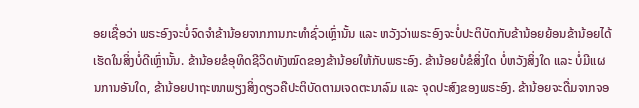ອຍເຊື່ອວ່າ ພຣະອົງຈະບໍ່ຈົດຈໍາຂ້ານ້ອຍຈາກການກະທໍາຊົ່ວເຫຼົ່ານັ້ນ ແລະ ຫວັງວ່າພຣະອົງຈະບໍ່ປະຕິບັດກັບຂ້ານ້ອຍຍ້ອນຂ້ານ້ອຍໄດ້ເຮັດໃນສິ່ງບໍ່ດີເຫຼົ່ານັ້ນ. ຂ້ານ້ອຍຂໍອຸທິດຊີວິດທັງໝົດຂອງຂ້ານ້ອຍໃຫ້ກັບພຣະອົງ. ຂ້ານ້ອຍບໍຂໍສິ່ງໃດ ບໍ່ຫວັງສິ່ງໃດ ແລະ ບໍ່ມີແຜນການອັນໃດ, ຂ້ານ້ອຍປາຖະໜາພຽງສິ່ງດຽວຄືປະຕິບັດຕາມເຈດຕະນາລົມ ແລະ ຈຸດປະສົງຂອງພຣະອົງ. ຂ້ານ້ອຍຈະດື່ມຈາກຈອ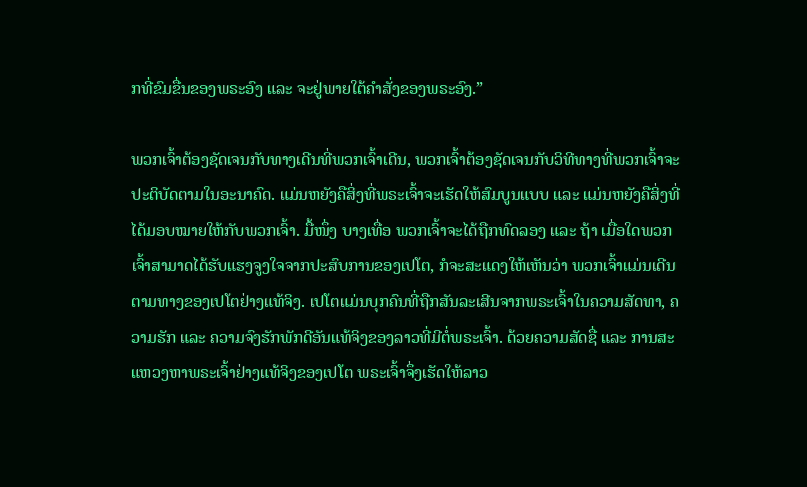ກທີ່ຂົມຂື່ນຂອງພຣະອົງ ແລະ ຈະຢູ່ພາຍໃຕ້ຄໍາສັ່ງຂອງພຣະອົງ.”

ພວກເຈົ້າຕ້ອງຊັດເຈນກັບທາງເດີນທີ່ພວກເຈົ້າເດີນ, ພວກເຈົ້າຕ້ອງຊັດເຈນກັບວິທີທາງທີ່ພວກເຈົ້າຈະປະຕິບັດຕາມໃນອະນາຄົດ. ແມ່ນຫຍັງຄືສິ່ງທີ່ພຣະເຈົ້າຈະເຮັດໃຫ້ສົມບູນແບບ ແລະ ແມ່ນຫຍັງຄືສິ່ງທີ່ໄດ້ມອບໝາຍໃຫ້ກັບພວກເຈົ້າ. ມື້ໜຶ່ງ ບາງເທື່ອ ພວກເຈົ້າຈະໄດ້ຖືກທົດລອງ ແລະ ຖ້າ ເມື່ອໃດພວກເຈົ້າສາມາດໄດ້ຮັບແຮງຈູງໃຈຈາກປະສົບການຂອງເປໂຕ, ກໍຈະສະແດງໃຫ້ເຫັນວ່າ ພວກເຈົ້າແມ່ນເດີນຕາມທາງຂອງເປໂຕຢ່າງແທ້ຈິງ. ເປໂຕແມ່ນບຸກຄົນທີ່ຖືກສັນລະເສີນຈາກພຣະເຈົ້າໃນຄວາມສັດທາ, ຄວາມຮັກ ແລະ ຄວາມຈົງຮັກພັກດີອັນແທ້ຈິງຂອງລາວທີ່ມີຕໍ່ພຣະເຈົ້າ. ດ້ວຍຄວາມສັດຊື່ ແລະ ການສະແຫວງຫາພຣະເຈົ້າຢ່າງແທ້ຈິງຂອງເປໂຕ ພຣະເຈົ້າຈຶ່ງເຮັດໃຫ້ລາວ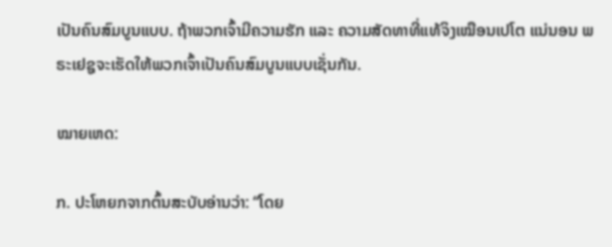ເປັນຄົນສົມບູນແບບ. ຖ້າພວກເຈົ້າມີຄວາມຮັກ ແລະ ຄວາມສັດທາທີ່ແທ້ຈິງເໝືອນເປໂຕ ແນ່ນອນ ພຣະເຢຊູຈະເຮັດໃຫ້ພວກເຈົ້າເປັນຄົນສົມບູນແບບເຊັ່ນກັນ.

ໝາຍເຫດ:

ກ. ປະໂຫຍກຈາກຕົ້ນສະບັບອ່ານວ່າ: “ໂດຍ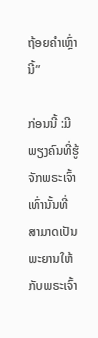ຖ້ອຍຄໍາເຫຼົ່ານີ້”

ກ່ອນນີ້ :ມີພຽງຄົນທີ່ຮູ້ຈັກພຣະເຈົ້າເທົ່ານັ້ນທີ່ສາມາດເປັນພະຍານໃຫ້ກັບພຣະເຈົ້າ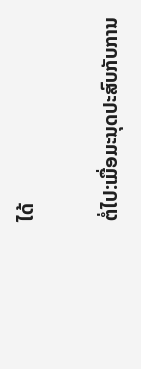ໄດ້

ຕໍ່ໄປ:ເມື່ອມະນຸດປະສົບກັບການ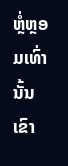ຫຼໍ່ຫຼອມເທົ່ານັ້ນ ເຂົາ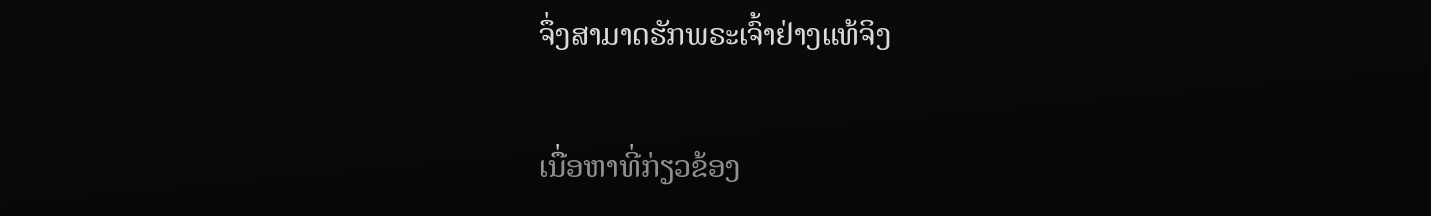ຈຶ່ງສາມາດຮັກພຣະເຈົ້າຢ່າງແທ້ຈິງ

ເນື່ອຫາທີ່ກ່ຽວຂ້ອງ